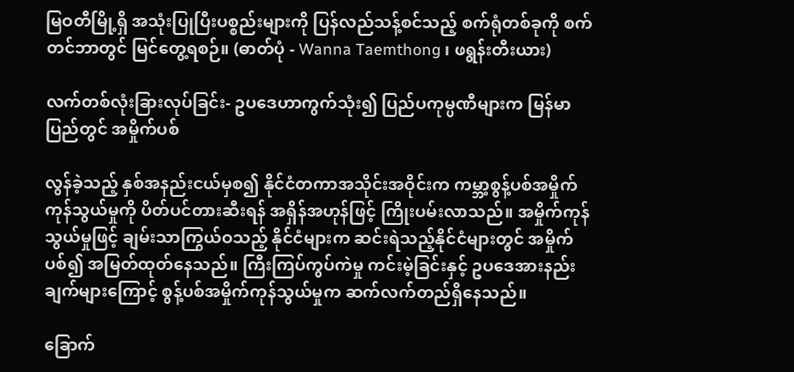မြဝတီမြို့ရှိ အသုံးပြုပြီးပစ္စည်းများကို ပြန်လည်သန့်စင်သည့် စက်ရုံတစ်ခုကို စက်တင်ဘာတွင် မြင်တွေ့ရစဉ်။ (ဓာတ်ပုံ - Wanna Taemthong ၊ ဖရွန်းတီးယား)

လက်တစ်လုံးခြားလုပ်ခြင်း- ဥပဒေဟာကွက်သုံး၍ ပြည်ပကုမ္ပဏီများက မြန်မာပြည်တွင် အမှိုက်ပစ်

လွန်ခဲ့သည့် နှစ်အနည်းငယ်မှစ၍ နိုင်ငံတကာအသိုင်းအဝိုင်းက ကမ္ဘာ့စွန့်ပစ်အမှိုက်ကုန်သွယ်မှုကို ပိတ်ပင်တားဆီးရန် အရှိန်အဟုန်ဖြင့် ကြိုးပမ်းလာသည်။ အမှိုက်ကုန်သွယ်မှုဖြင့် ချမ်းသာကြွယ်ဝသည့် နိုင်ငံများက ဆင်းရဲသည့်နိုင်ငံများတွင် အမှိုက်ပစ်၍ အမြတ်ထုတ်နေသည်။ ကြီးကြပ်ကွပ်ကဲမှု ကင်းမဲ့ခြင်းနှင့် ဥပဒေအားနည်းချက်များကြောင့် စွန့်ပစ်အမှိုက်ကုန်သွယ်မှုက ဆက်လက်တည်ရှိနေသည်။

ခြောက်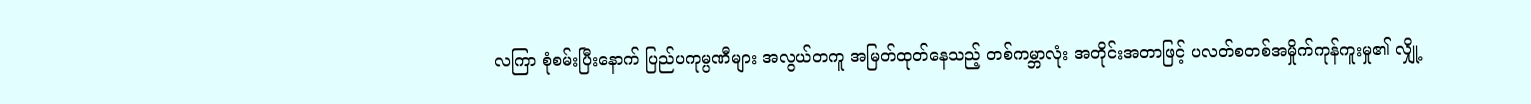လကြာ စုံစမ်းပြီးနောက် ပြည်ပကုမ္ပဏီများ အလွယ်တကူ အမြတ်ထုတ်နေသည့် တစ်ကမ္ဘာလုံး အတိုင်းအတာဖြင့် ပလတ်စတစ်အမှိုက်ကုန်ကူးမှု၏ လျှို့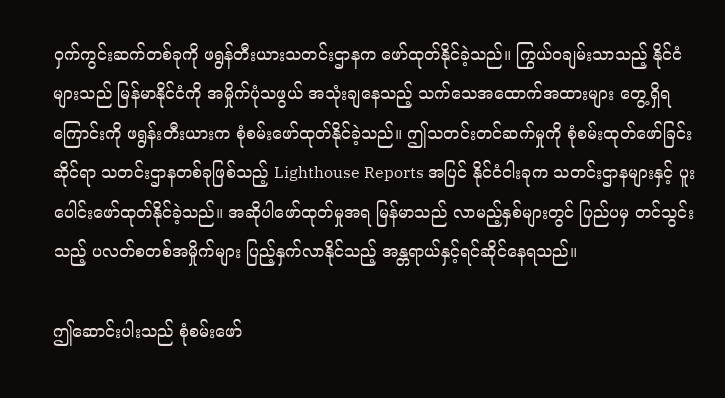ဝှက်ကွင်းဆက်တစ်ခုကို ဖရွန်တီးယားသတင်းဌာနက ဖော်ထုတ်နိုင်ခဲ့သည်။ ကြွယ်ဝချမ်းသာသည့် နိုင်ငံများသည် မြန်မာနိုင်ငံကို အမှိုက်ပုံသဖွယ် အသုံးချနေသည့် သက်သေအထောက်အထားများ တွေ့ရှိရကြောင်းကို ဖရွန်းတီးယားက စုံစမ်းဖော်ထုတ်နိုင်ခဲ့သည်။ ဤသတင်းတင်ဆက်မှုကို စုံစမ်းထုတ်ဖော်ခြင်းဆိုင်ရာ သတင်းဌာနတစ်ခုဖြစ်သည့် Lighthouse Reports အပြင် နိုင်ငံငါးခုက သတင်းဌာနများနှင့် ပူးပေါင်းဖော်ထုတ်နိုင်ခဲ့သည်။ အဆိုပါဖော်ထုတ်မှုအရ မြန်မာသည် လာမည့်နှစ်များတွင် ပြည်ပမှ တင်သွင်းသည့် ပလတ်စတစ်အမှိုက်များ ပြည့်နှက်လာနိုင်သည့် အန္တရာယ်နှင့်ရင်ဆိုင်နေရသည်။

ဤဆောင်းပါးသည် စုံစမ်းဖော်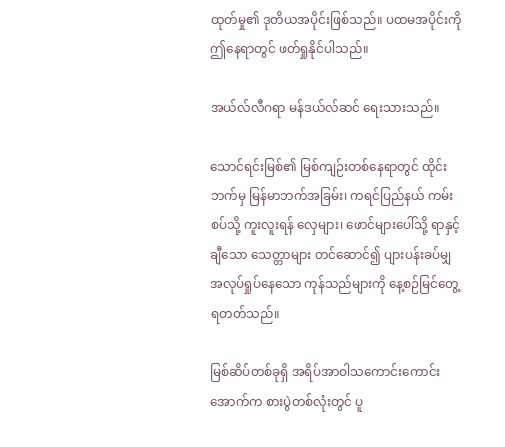ထုတ်မှု၏ ဒုတိယအပိုင်းဖြစ်သည်။ ပထမအပိုင်းကို ဤနေရာတွင် ဖတ်ရှုနိုင်ပါသည်။

အယ်လ်လီဂရာ မန်ဒယ်လ်ဆင် ရေးသားသည်။

သောင်ရင်းမြစ်၏ မြစ်ကျဉ်းတစ်နေရာတွင် ထိုင်းဘက်မှ မြန်မာဘက်အခြမ်း၊ ကရင်ပြည်နယ် ကမ်းစပ်သို့ ကူးလူးရန် လှေများ၊ ဖောင်များပေါ်သို့ ရာနှင့်ချီသော သေတ္တာများ တင်ဆောင်၍ ပျားပန်းခပ်မျှ အလုပ်ရှုပ်နေသော ကုန်သည်များကို နေ့စဉ်မြင်တွေ့ရတတ်သည်။

မြစ်ဆိပ်တစ်ခုရှိ အရိပ်အာဝါသကောင်းကောင်းအောက်က စားပွဲတစ်လုံးတွင် ပူ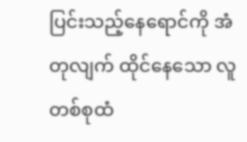ပြင်းသည့်နေရောင်ကို အံတုလျက် ထိုင်နေသော လူတစ်စုထံ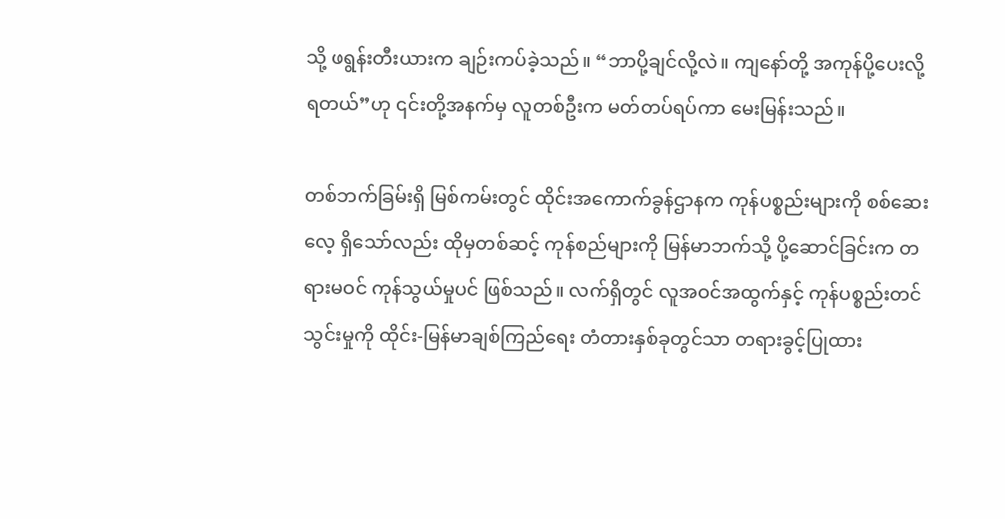သို့ ဖရွန်းတီးယားက ချဉ်းကပ်ခဲ့သည်။ “ဘာပို့ချင်လို့လဲ။ ကျနော်တို့ အကုန်ပို့ပေးလို့ရတယ်”ဟု ၎င်းတို့အနက်မှ လူတစ်ဦးက မတ်တပ်ရပ်ကာ မေးမြန်းသည်။

တစ်ဘက်ခြမ်းရှိ မြစ်ကမ်းတွင် ထိုင်းအကောက်ခွန်ဌာနက ကုန်ပစ္စည်းများကို စစ်ဆေးလေ့ ရှိသော်လည်း ထိုမှတစ်ဆင့် ကုန်စည်များကို မြန်မာဘက်သို့ ပို့ဆောင်ခြင်းက တရားမဝင် ကုန်သွယ်မှုပင် ဖြစ်သည်။ လက်ရှိတွင် လူအဝင်အထွက်နှင့် ကုန်ပစ္စည်းတင်သွင်းမှုကို ထိုင်း-မြန်မာချစ်ကြည်ရေး တံတားနှစ်ခုတွင်သာ တရားခွင့်ပြုထား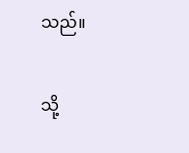သည်။

သို့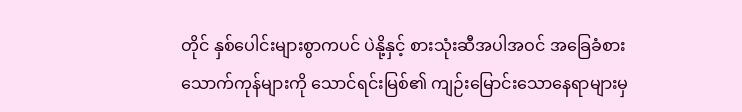တိုင် နှစ်ပေါင်းများစွာကပင် ပဲနို့နှင့် စားသုံးဆီအပါအဝင် အခြေခံစားသောက်ကုန်များကို သောင်ရင်းမြစ်၏ ကျဉ်းမြောင်းသောနေရာများမှ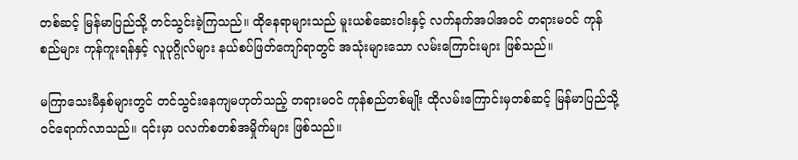တစ်ဆင့် မြန်မာပြည်သို့ တင်သွင်းခဲ့ကြသည်။ ထိုနေရာများသည် မူးယစ်ဆေးဝါးနှင့် လက်နက်အပါအဝင် တရားမဝင် ကုန်စည်များ ကုန်ကူးရန်နှင့် လူပုဂ္ဂိုလ်များ နယ်စပ်ဖြတ်ကျော်ရာတွင် အသုံးများသော လမ်းကြောင်းများ ဖြစ်သည်။

မကြာသေးမီနှစ်များတွင် တင်သွင်းနေကျမဟုတ်သည့် တရားမဝင် ကုန်စည်တစ်မျိုး ထိုလမ်းကြောင်းမှတစ်ဆင့် မြန်မာပြည်သို့ ဝင်ရောက်လာသည်။ ၎င်းမှာ ပလက်စတစ်အမှိုက်များ ဖြစ်သည်။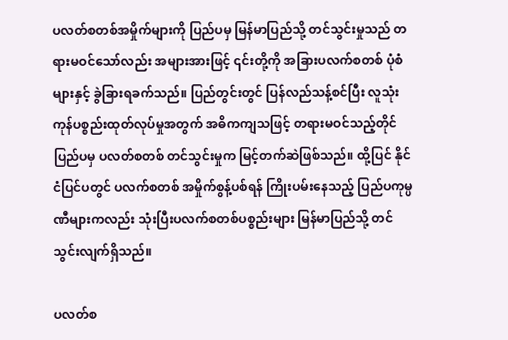ပလတ်စတစ်အမှိုက်များကို ပြည်ပမှ မြန်မာပြည်သို့ တင်သွင်းမှုသည် တရားမဝင်သော်လည်း အများအားဖြင့် ၎င်းတို့ကို အခြားပလက်စတစ် ပုံစံများနှင့် ခွဲခြားရခက်သည်။ ပြည်တွင်းတွင် ပြန်လည်သန့်စင်ပြီး လူသုံးကုန်ပစ္စည်းထုတ်လုပ်မှုအတွက် အဓိကကျသဖြင့် တရားမဝင်သည့်တိုင် ပြည်ပမှ ပလတ်စတစ် တင်သွင်းမှုက မြင့်တက်ဆဲဖြစ်သည်။ ထို့ပြင် နိုင်ငံပြင်ပတွင် ပလက်စတစ် အမှိုက်စွန့်ပစ်ရန် ကြိုးပမ်းနေသည့် ပြည်ပကုမ္ပဏီများကလည်း သုံးပြီးပလက်စတစ်ပစ္စည်းများ မြန်မာပြည်သို့ တင်သွင်းလျက်ရှိသည်။

ပလတ်စ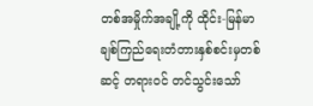တစ်အမှိုက်အချို့ကို ထိုင်း-မြန်မာချစ်ကြည်ရေးတံတားနှစ်စင်းမှတစ်ဆင့် တရားဝင် တင်သွင်းသော်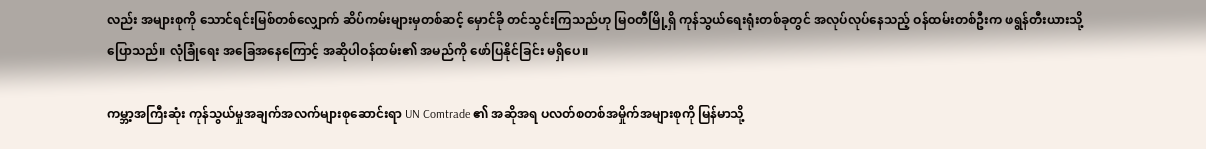လည်း အများစုကို သောင်ရင်းမြစ်တစ်လျှောက် ဆိပ်ကမ်းများမှတစ်ဆင့် မှောင်ခို တင်သွင်းကြသည်ဟု မြဝတီမြို့ရှိ ကုန်သွယ်ရေးရုံးတစ်ခုတွင် အလုပ်လုပ်နေသည့် ဝန်ထမ်းတစ်ဦးက ဖရွန်တီးယားသို့ ပြောသည်။ လုံခြုံရေး အခြေအနေကြောင့် အဆိုပါဝန်ထမ်း၏ အမည်ကို ဖော်ပြနိုင်ခြင်း မရှိပေ။

ကမ္ဘာ့အကြီးဆုံး ကုန်သွယ်မှုအချက်အလက်များစုဆောင်းရာ UN Comtrade ၏ အဆိုအရ ပလတ်စတစ်အမှိုက်အများစုကို မြန်မာသို့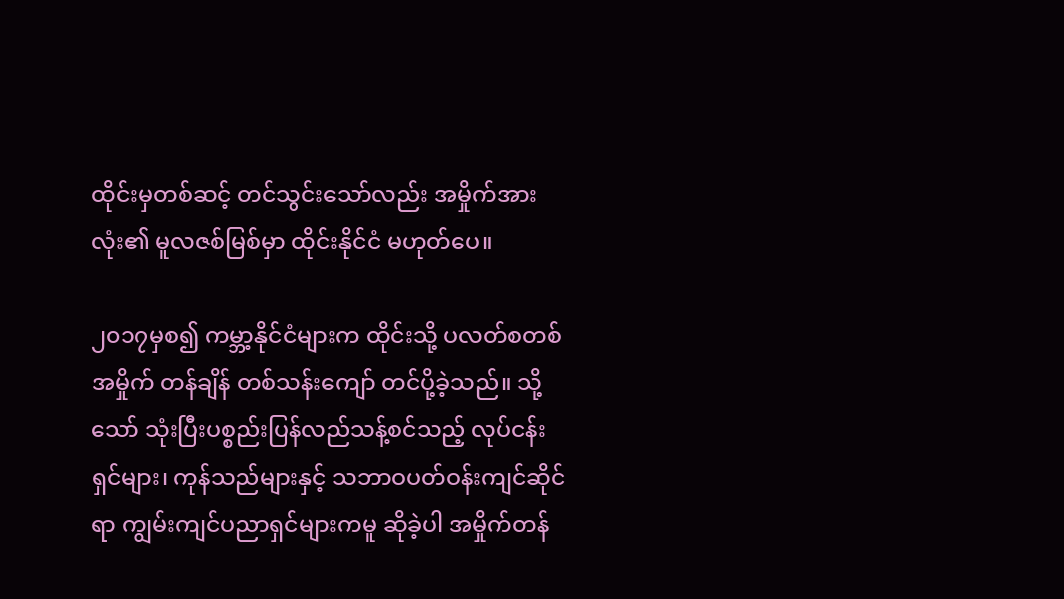ထိုင်းမှတစ်ဆင့် တင်သွင်းသော်လည်း အမှိုက်အားလုံး၏ မူလဇစ်မြစ်မှာ ထိုင်းနိုင်ငံ မဟုတ်ပေ။

၂၀၁၇မှစ၍ ကမ္ဘာ့နိုင်ငံများက ထိုင်းသို့ ပလတ်စတစ်အမှိုက် တန်ချိန် တစ်သန်းကျော် တင်ပို့ခဲ့သည်။ သို့သော် သုံးပြီးပစ္စည်းပြန်လည်သန့်စင်သည့် လုပ်ငန်းရှင်များ၊ ကုန်သည်များနှင့် သဘာဝပတ်ဝန်းကျင်ဆိုင်ရာ ကျွမ်းကျင်ပညာရှင်များကမူ ဆိုခဲ့ပါ အမှိုက်တန်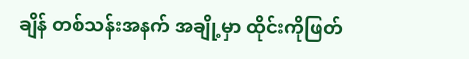ချိန် တစ်သန်းအနက် အချို့မှာ ထိုင်းကိုဖြတ်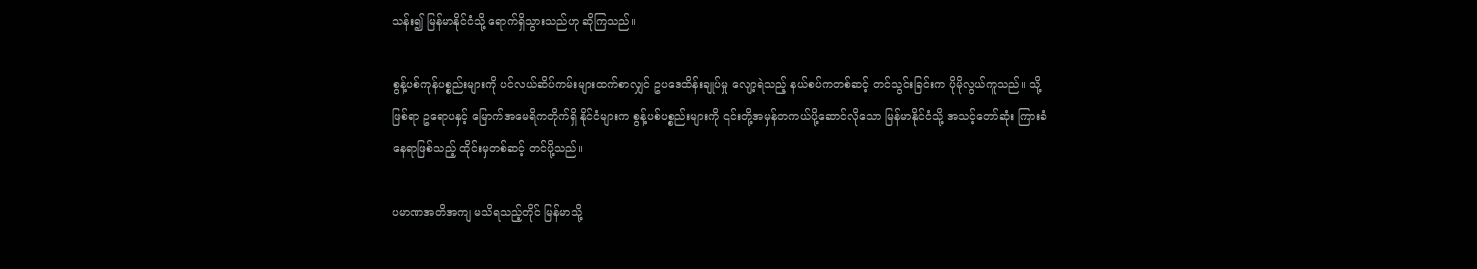သန်း၍ မြန်မာနိုင်ငံသို့ ရောက်ရှိသွားသည်ဟု ဆိုကြသည်။

စွန့်ပစ်ကုန်ပစ္စည်းများကို ပင်လယ်ဆိပ်ကမ်းများထက်စာလျှင် ဥပဒေထိန်းချုပ်မှု လျော့ရဲသည့် နယ်စပ်ကတစ်ဆင့် တင်သွင်းခြင်းက ပိုမိုလွယ်ကူသည်။ သို့ဖြစ်ရာ ဥရောပနှင့် မြောက်အမေရိကတိုက်ရှိ နိုင်ငံများက စွန့်ပစ်ပစ္စည်းများကို ၎င်းတို့အမှန်တကယ်ပို့ဆောင်လိုသော မြန်မာနိုင်ငံသို့ အသင့်တော်ဆုံး ကြားခံနေရာဖြစ်သည့် ထိုင်းမှတစ်ဆင့် တင်ပို့သည်။

ပမာဏအတိအကျ မသိရသည့်တိုင် မြန်မာသို့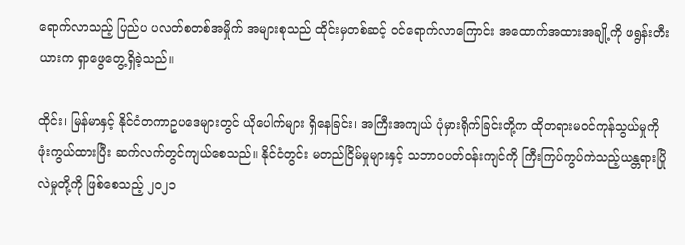ရောက်လာသည့် ပြည်ပ ပလတ်စတစ်အမှိုက် အများစုသည် ထိုင်းမှတစ်ဆင့် ဝင်ရောက်လာကြောင်း အထောက်အထားအချို့ကို ဖရွန်းတီးယားက ရှာဖွေတွေ့ရှိခဲ့သည်။

ထိုင်း၊ မြန်မာနှင့် နိုင်ငံတကာဥပဒေများတွင် ယိုပေါက်များ ရှိနေခြင်း၊ အကြီးအကျယ် ပုံမှားရိုက်ခြင်းတို့က ထိုတရားမဝင်ကုန်သွယ်မှုကို ဖုံးကွယ်ထားပြီး ဆက်လက်တွင်ကျယ်စေသည်။ နိုင်ငံတွင်း မတည်ငြိမ်မှုများနှင့် သဘာဝပတ်ဝန်းကျင်ကို ကြီးကြပ်ကွပ်ကဲသည့်ယန္တရားပြိုလဲမှုတို့ကို ဖြစ်စေသည့် ၂၀၂၁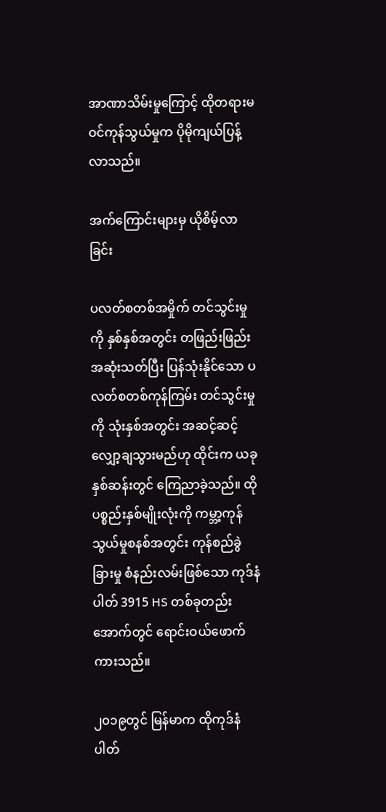အာဏာသိမ်းမှုကြောင့် ထိုတရားမဝင်ကုန်သွယ်မှုက ပိုမိုကျယ်ပြန့်လာသည်။

အက်ကြောင်းများမှ ယိုစိမ့်လာခြင်း

ပလတ်စတစ်အမှိုက် တင်သွင်းမှုကို နှစ်နှစ်အတွင်း တဖြည်းဖြည်း အဆုံးသတ်ပြီး ပြန်သုံးနိုင်သော ပလတ်စတစ်ကုန်ကြမ်း တင်သွင်းမှုကို သုံးနှစ်အတွင်း အဆင့်ဆင့် လျှော့ချသွားမည်ဟု ထိုင်းက ယခုနှစ်ဆန်းတွင် ကြေညာခဲ့သည်။ ထိုပစ္စည်းနှစ်မျိုးလုံးကို ကမ္ဘာ့ကုန်သွယ်မှုစနစ်အတွင်း ကုန်စည်ခွဲခြားမှု စံနည်းလမ်းဖြစ်သော ကုဒ်နံပါတ် 3915 HS တစ်ခုတည်းအောက်တွင် ရောင်းဝယ်ဖောက်ကားသည်။

၂၀၁၉တွင် မြန်မာက ထိုကုဒ်နံပါတ်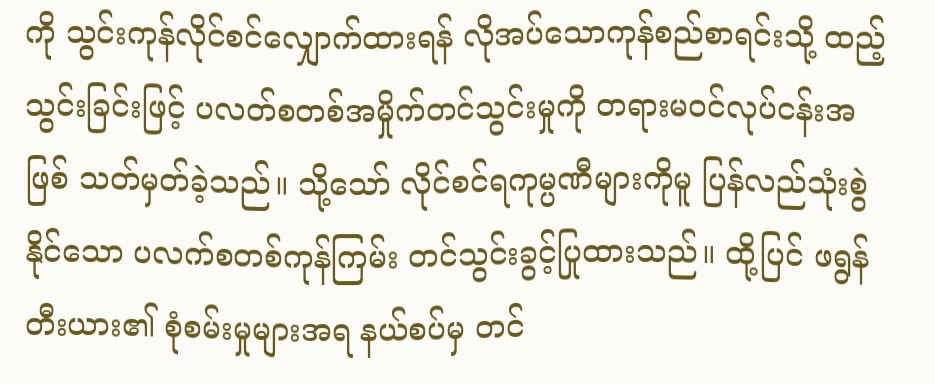ကို သွင်းကုန်လိုင်စင်လျှောက်ထားရန် လိုအပ်သောကုန်စည်စာရင်းသို့ ထည့်သွင်းခြင်းဖြင့် ပလတ်စတစ်အမှိုက်တင်သွင်းမှုကို တရားမဝင်လုပ်ငန်းအဖြစ် သတ်မှတ်ခဲ့သည်။ သို့သော် လိုင်စင်ရကုမ္ပဏီများကိုမူ ပြန်လည်သုံးစွဲနိုင်သော ပလက်စတစ်ကုန်ကြမ်း တင်သွင်းခွင့်ပြုထားသည်။ ထို့ပြင် ဖရွန်တီးယား၏ စုံစမ်းမှုများအရ နယ်စပ်မှ တင်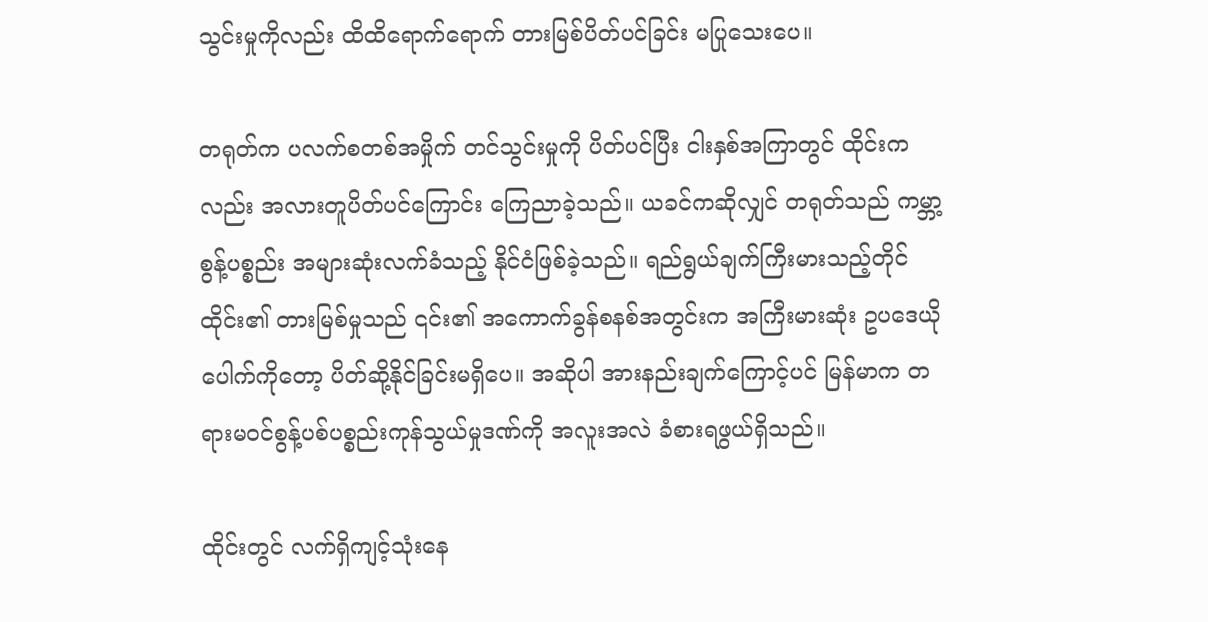သွင်းမှုကိုလည်း ထိထိရောက်ရောက် တားမြစ်ပိတ်ပင်ခြင်း မပြုသေးပေ။

တရုတ်က ပလက်စတစ်အမှိုက် တင်သွင်းမှုကို ပိတ်ပင်ပြီး ငါးနှစ်အကြာတွင် ထိုင်းကလည်း အလားတူပိတ်ပင်ကြောင်း ကြေညာခဲ့သည်။ ယခင်ကဆိုလျှင် တရုတ်သည် ကမ္ဘာ့စွန့်ပစ္စည်း အများဆုံးလက်ခံသည့် နိုင်ငံဖြစ်ခဲ့သည်။ ရည်ရွယ်ချက်ကြီးမားသည့်တိုင် ထိုင်း၏ တားမြစ်မှုသည် ၎င်း၏ အကောက်ခွန်စနစ်အတွင်းက အကြီးမားဆုံး ဥပဒေယိုပေါက်ကိုတော့ ပိတ်ဆို့နိုင်ခြင်းမရှိပေ။ အဆိုပါ အားနည်းချက်ကြောင့်ပင် မြန်မာက တရားမဝင်စွန့်ပစ်ပစ္စည်းကုန်သွယ်မှုဒဏ်ကို အလူးအလဲ ခံစားရဖွယ်ရှိသည်။

ထိုင်းတွင် လက်ရှိကျင့်သုံးနေ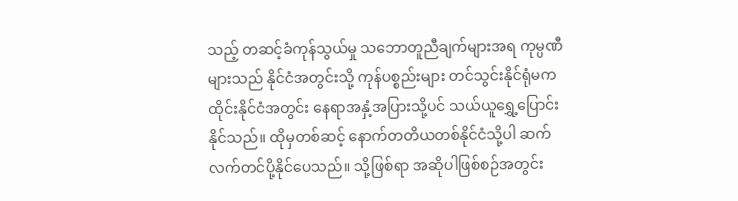သည့် တဆင့်ခံကုန်သွယ်မှု သဘောတူညီချက်များအရ ကုမ္ပဏီများသည် နိုင်ငံအတွင်းသို့ ကုန်ပစ္စည်းများ တင်သွင်းနိုင်ရုံမက ထိုင်းနိုင်ငံအတွင်း နေရာအနှံ့အပြားသို့ပင် သယ်ယူရွှေ့ပြောင်းနိုင်သည်။ ထိုမှတစ်ဆင့် နောက်တတိယတစ်နိုင်ငံသို့ပါ ဆက်လက်တင်ပို့နိုင်ပေသည်။ သို့ဖြစ်ရာ အဆိုပါဖြစ်စဉ်အတွင်း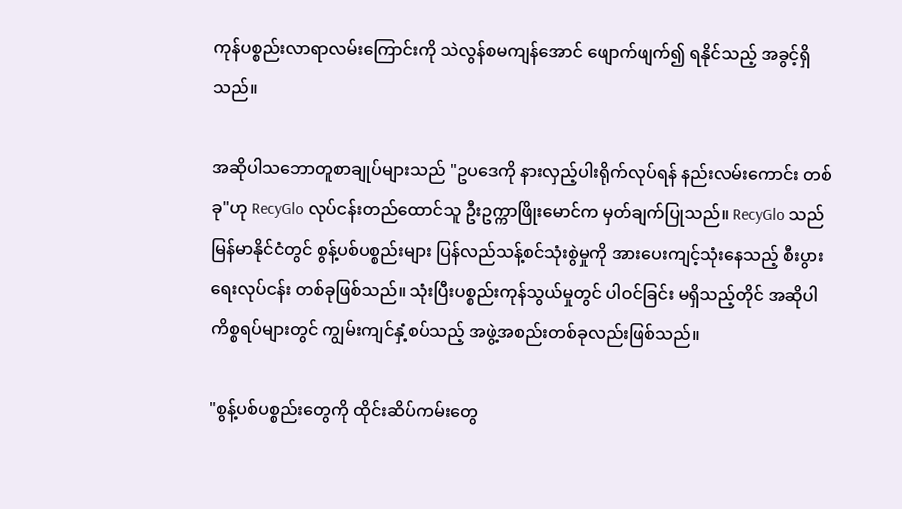ကုန်ပစ္စည်းလာရာလမ်းကြောင်းကို သဲလွန်စမကျန်အောင် ဖျောက်ဖျက်၍ ရနိုင်သည့် အခွင့်ရှိသည်။

အဆိုပါသဘောတူစာချုပ်များသည် "ဥပဒေကို နားလှည့်ပါးရိုက်လုပ်ရန် နည်းလမ်းကောင်း တစ်ခု"ဟု RecyGlo လုပ်ငန်းတည်ထောင်သူ ဦးဥက္ကာဖြိုးမောင်က မှတ်ချက်ပြုသည်။ RecyGlo သည် မြန်မာနိုင်ငံတွင် စွန့်ပစ်ပစ္စည်းများ ပြန်လည်သန့်စင်သုံးစွဲမှုကို အားပေးကျင့်သုံးနေသည့် စီးပွားရေးလုပ်ငန်း တစ်ခုဖြစ်သည်။ သုံးပြီးပစ္စည်းကုန်သွယ်မှုတွင် ပါဝင်ခြင်း မရှိသည့်တိုင် အဆိုပါ ကိစ္စရပ်များတွင် ကျွမ်းကျင်နှံ့စပ်သည့် အဖွဲ့အစည်းတစ်ခုလည်းဖြစ်သည်။

"စွန့်ပစ်ပစ္စည်းတွေကို ထိုင်းဆိပ်ကမ်းတွေ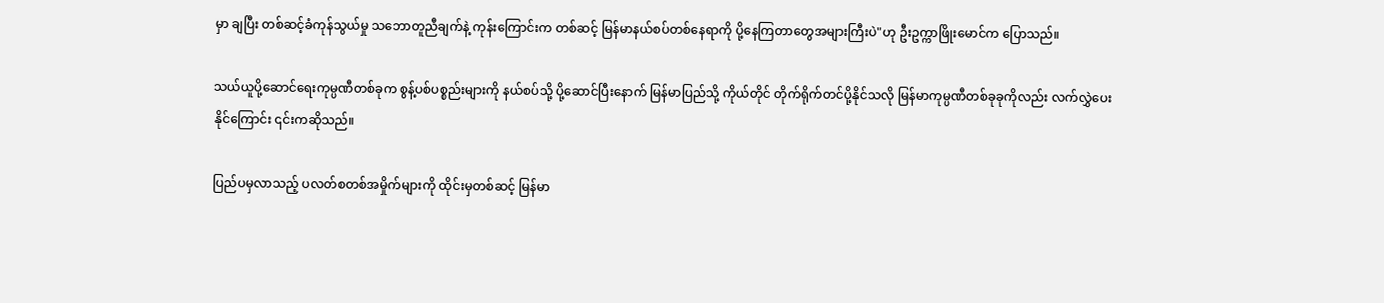မှာ ချပြီး တစ်ဆင့်ခံကုန်သွယ်မှု သဘောတူညီချက်နဲ့ ကုန်းကြောင်းက တစ်ဆင့် မြန်မာနယ်စပ်တစ်နေရာကို ပို့နေကြတာတွေအများကြီးပဲ"ဟု ဦးဥက္ကာဖြိုးမောင်က ပြောသည်။

သယ်ယူပို့ဆောင်ရေးကုမ္ပဏီတစ်ခုက စွန့်ပစ်ပစ္စည်းများကို နယ်စပ်သို့ ပို့ဆောင်ပြီးနောက် မြန်မာပြည်သို့ ကိုယ်တိုင် တိုက်ရိုက်တင်ပို့နိုင်သလို မြန်မာကုမ္ပဏီတစ်ခုခုကိုလည်း လက်လွှဲပေးနိုင်ကြောင်း ၎င်းကဆိုသည်။

ပြည်ပမှလာသည့် ပလတ်စတစ်အမှိုက်များကို ထိုင်းမှတစ်ဆင့် မြန်မာ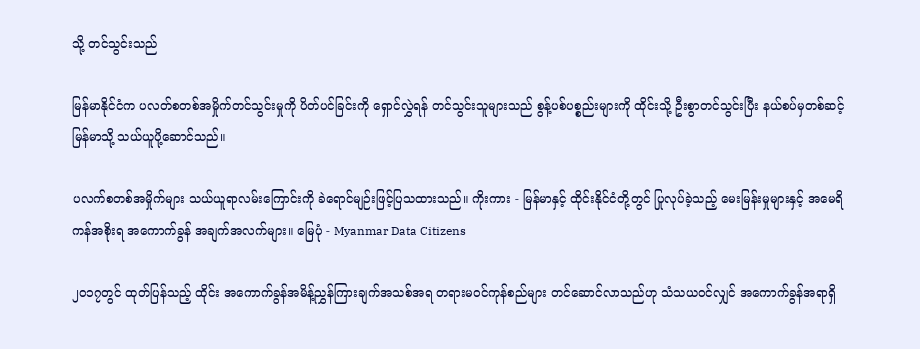သို့ တင်သွင်းသည်

မြန်မာနိုင်ငံက ပလတ်စတစ်အမှိုက်တင်သွင်းမှုကို ပိတ်ပင်ခြင်းကို ရှောင်လွှဲရန် တင်သွင်းသူများသည် စွန့်ပစ်ပစ္စည်းများကို ထိုင်းသို့ ဦးစွာတင်သွင်းပြီး နယ်စပ်မှတစ်ဆင့် မြန်မာသို့ သယ်ယူပို့ဆောင်သည်။

ပလက်စတစ်အမှိုက်များ သယ်ယူရာလမ်းကြောင်းကို ခဲရောင်မျဉ်းဖြင့်ပြသထားသည်။ ကိုးကား - မြန်မာနှင့် ထိုင်းနိုင်ငံတို့တွင် ပြုလုပ်ခဲ့သည့် မေးမြန်းမှုများနှင့် အမေရိကန်အစိုးရ အကောက်ခွန် အချက်အလက်များ။ မြေပုံ - Myanmar Data Citizens

၂၀၁၇တွင် ထုတ်ပြန်သည့် ထိုင်း အကောက်ခွန်အမိန့်ညွှန်ကြားချက်အသစ်အရ တရားမဝင်ကုန်စည်များ တင်ဆောင်လာသည်ဟု သံသယဝင်လျှင် အကောက်ခွန်အရာရှိ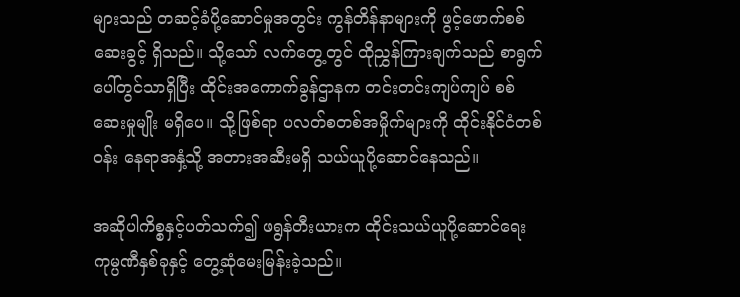များသည် တဆင့်ခံပို့ဆောင်မှုအတွင်း ကွန်တိန်နာများကို ဖွင့်ဖောက်စစ်ဆေးခွင့် ရှိသည်။ သို့သော် လက်တွေ့တွင် ထိုညွှန်ကြားချက်သည် စာရွက်ပေါ်တွင်သာရှိပြီး ထိုင်းအကောက်ခွန်ဌာနက တင်းတင်းကျပ်ကျပ် စစ်ဆေးမှုမျိုး မရှိပေ။ သို့ဖြစ်ရာ ပလတ်စတစ်အမှိုက်များကို ထိုင်းနိုင်ငံတစ်ဝန်း နေရာအနှံ့သို့ အတားအဆီးမရှိ သယ်ယူပို့ဆောင်နေသည်။

အဆိုပါကိစ္စနှင့်ပတ်သက်၍ ဖရွန်တီးယားက ထိုင်းသယ်ယူပို့ဆောင်ရေးကုမ္ပဏီနှစ်ခုနှင့် တွေ့ဆုံမေးမြန်းခဲ့သည်။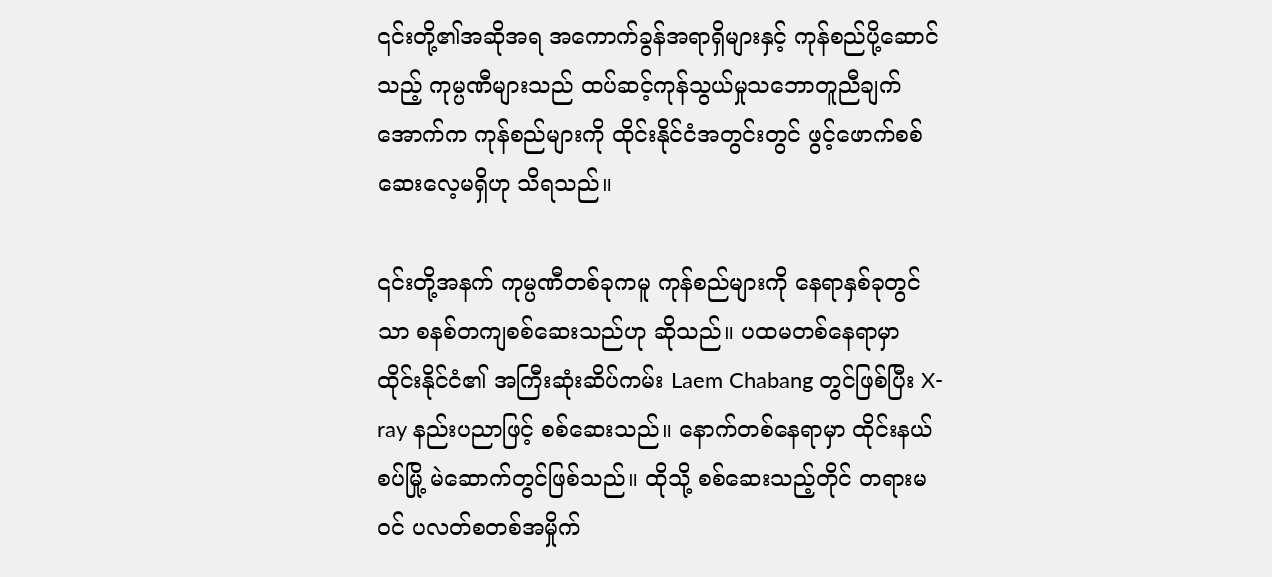၎င်းတို့၏အဆိုအရ အကောက်ခွန်အရာရှိများနှင့် ကုန်စည်ပို့ဆောင်သည့် ကုမ္ပဏီများသည် ထပ်ဆင့်ကုန်သွယ်မှုသဘောတူညီချက်အောက်က ကုန်စည်များကို ထိုင်းနိုင်ငံအတွင်းတွင် ဖွင့်ဖောက်စစ်ဆေးလေ့မရှိဟု သိရသည်။

၎င်းတို့အနက် ကုမ္ပဏီတစ်ခုကမူ ကုန်စည်များကို နေရာနှစ်ခုတွင်သာ စနစ်တကျစစ်ဆေးသည်ဟု ဆိုသည်။ ပထမတစ်နေရာမှာ ထိုင်းနိုင်ငံ၏ အကြီးဆုံးဆိပ်ကမ်း Laem Chabang တွင်ဖြစ်ပြီး X-ray နည်းပညာဖြင့် စစ်ဆေးသည်။ နောက်တစ်နေရာမှာ ထိုင်းနယ်စပ်မြို့ မဲဆောက်တွင်ဖြစ်သည်။ ထိုသို့ စစ်ဆေးသည့်တိုင် တရားမဝင် ပလတ်စတစ်အမှိုက်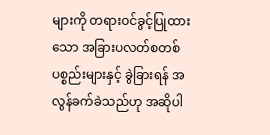များကို တရားဝင်ခွင့်ပြုထားသော အခြားပလတ်စတစ်ပစ္စည်းများနှင့် ခွဲခြားရန် အလွန်ခက်ခဲသည်ဟု အဆိုပါ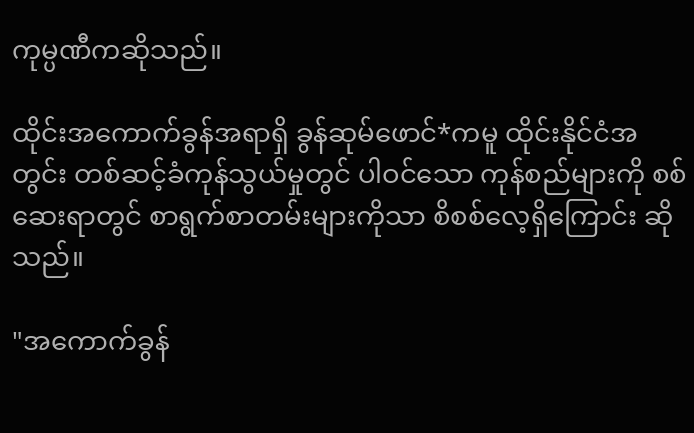ကုမ္ပဏီကဆိုသည်။

ထိုင်းအကောက်ခွန်အရာရှိ ခွန်ဆုမ်ဖောင်*ကမူ ထိုင်းနိုင်ငံအတွင်း တစ်ဆင့်ခံကုန်သွယ်မှုတွင် ပါဝင်သော ကုန်စည်များကို စစ်ဆေးရာတွင် စာရွက်စာတမ်းများကိုသာ စိစစ်လေ့ရှိကြောင်း ဆိုသည်။

"အကောက်ခွန်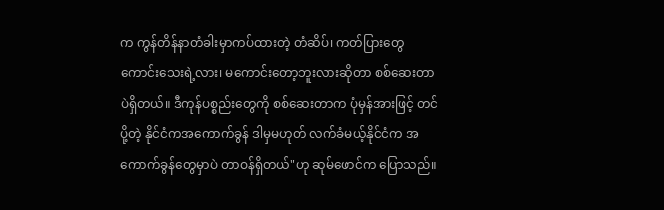က ကွန်တိန်နာတံခါးမှာကပ်ထားတဲ့ တံဆိပ်၊ ကတ်ပြားတွေ ကောင်းသေးရဲ့လား၊ မကောင်းတော့ဘူးလားဆိုတာ စစ်ဆေးတာပဲရှိတယ်။ ဒီကုန်ပစ္စည်းတွေကို စစ်ဆေးတာက ပုံမှန်အားဖြင့် တင်ပို့တဲ့ နိုင်ငံကအကောက်ခွန် ဒါမှမဟုတ် လက်ခံမယ့်နိုင်ငံက အကောက်ခွန်တွေမှာပဲ တာဝန်ရှိတယ်"ဟု ဆုမ်ဖောင်က ပြောသည်။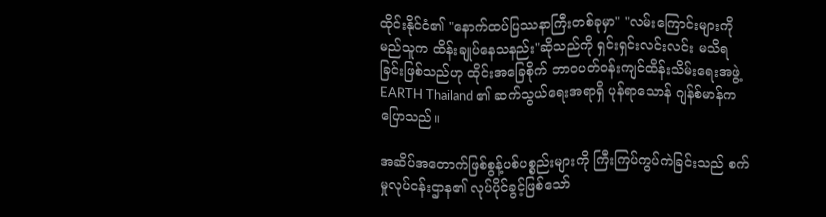ထိုင်းနိုင်ငံ၏ "နောက်ထပ်ပြဿနာကြီးတစ်ခုမှာ" "လမ်းကြောင်းများကို မည်သူက ထိန်းချုပ်နေသနည်း"ဆိုသည်ကို ရှင်းရှင်းလင်းလင်း မသိရခြင်းဖြစ်သည်ဟု ထိုင်းအခြေစိုက် ဘာဝပတ်ဝန်းကျင်ထိန်းသိမ်းရေးအဖွဲ့ EARTH Thailand ၏ ဆက်သွယ်ရေးအရာရှိ ပုန်ရာသောန် ဂျန်စ်မာန်က ပြောသည်။

အဆိပ်အတောက်ဖြစ်စွန့်ပစ်ပစ္စည်းများကို ကြီးကြပ်ကွပ်ကဲခြင်းသည် စက်မှုလုပ်ငန်းဌာန၏ လုပ်ပိုင်ခွင့်ဖြစ်သော်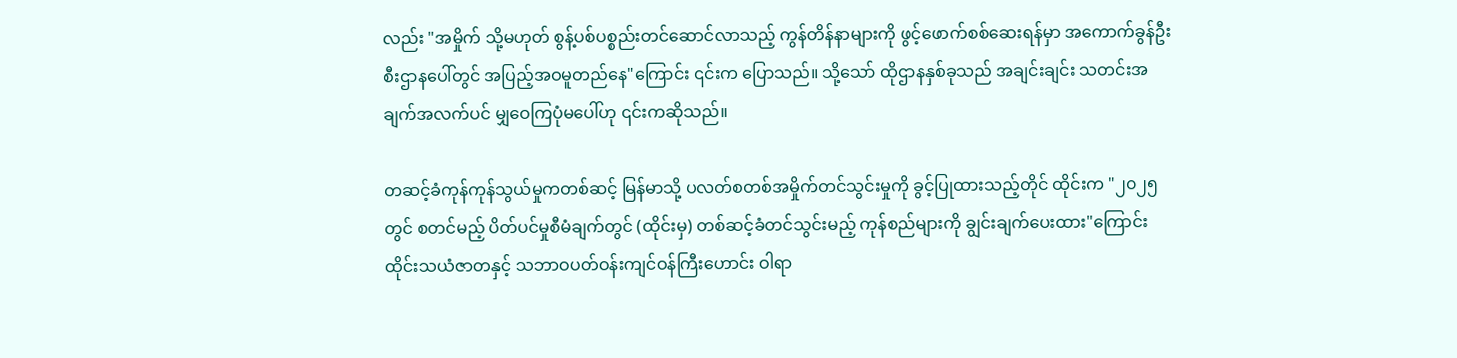လည်း "အမှိုက် သို့မဟုတ် စွန့်ပစ်ပစ္စည်းတင်ဆောင်လာသည့် ကွန်တိန်နာများကို ဖွင့်ဖောက်စစ်ဆေးရန်မှာ အကောက်ခွန်ဦးစီးဌာနပေါ်တွင် အပြည့်အဝမူတည်နေ"ကြောင်း ၎င်းက ပြောသည်။ သို့သော် ထိုဌာနနှစ်ခုသည် အချင်းချင်း သတင်းအချက်အလက်ပင် မျှဝေကြပုံမပေါ်ဟု ၎င်းကဆိုသည်။

တဆင့်ခံကုန်ကုန်သွယ်မှုကတစ်ဆင့် မြန်မာသို့ ပလတ်စတစ်အမှိုက်တင်သွင်းမှုကို ခွင့်ပြုထားသည့်တိုင် ထိုင်းက "၂၀၂၅တွင် စတင်မည့် ပိတ်ပင်မှုစီမံချက်တွင် (ထိုင်းမှ) တစ်ဆင့်ခံတင်သွင်းမည့် ကုန်စည်များကို ချွင်းချက်ပေးထား"ကြောင်း ထိုင်းသယံဇာတနှင့် သဘာဝပတ်ဝန်းကျင်ဝန်ကြီးဟောင်း ဝါရာ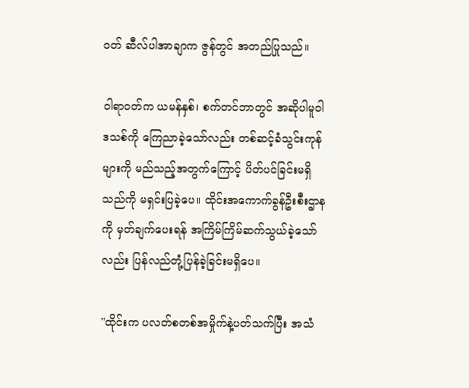ဝတ် ဆီလ်ပါအာချာက ဇွန်တွင် အတည်ပြုသည်။

ဝါရာဝတ်က ယမန်နှစ်၊ စက်တင်ဘာတွင် အဆိုပါမူဝါဒသစ်ကို ကြေညာခဲ့သော်လည်း တစ်ဆင့်ခံသွင်းကုန်များကို မည်သည့်အတွက်ကြောင့် ပိတ်ပင်ခြင်းမရှိသည်ကို မရှင်းပြခဲ့ပေ။ ထိုင်းအကောက်ခွန်ဦးစီးဌာနကို မှတ်ချက်ပေးရန် အကြိမ်ကြိမ်ဆက်သွယ်ခဲ့သော်လည်း ပြန်လည်တုံ့ပြန်ခဲ့ခြင်းမရှိပေ။

"ထိုင်းက ပလတ်စတစ်အမှိုက်နဲ့ပတ်သက်ပြီး အသံ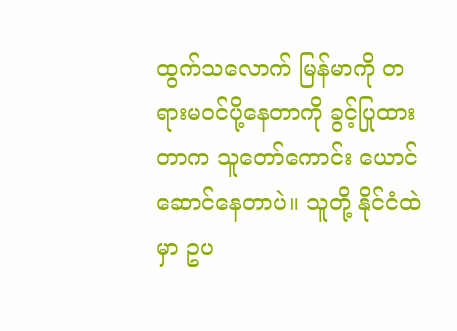ထွက်သလောက် မြန်မာကို တရားမဝင်ပို့နေတာကို ခွင့်ပြုထားတာက သူတော်ကောင်း ယောင်ဆောင်နေတာပဲ။ သူတို့ နိုင်ငံထဲမှာ ဥပ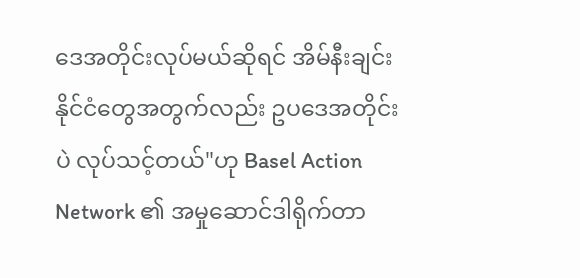ဒေအတိုင်းလုပ်မယ်ဆိုရင် အိမ်နီးချင်းနိုင်ငံတွေအတွက်လည်း ဥပဒေအတိုင်းပဲ လုပ်သင့်တယ်"ဟု Basel Action Network ၏ အမှုဆောင်ဒါရိုက်တာ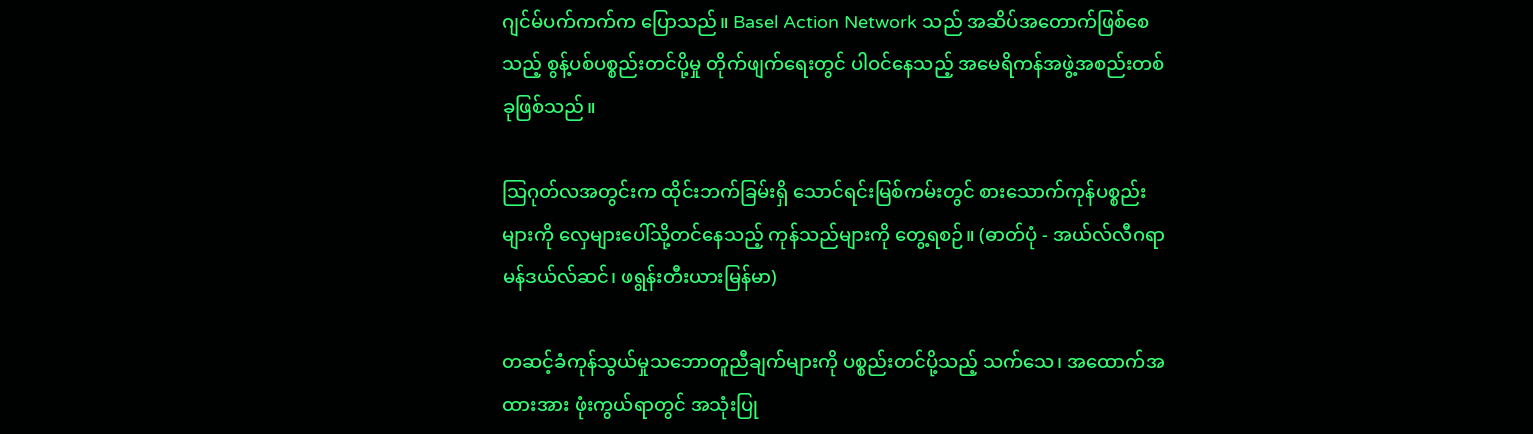ဂျင်မ်ပက်ကက်က ပြောသည်။ Basel Action Network သည် အဆိပ်အတောက်ဖြစ်စေသည့် စွန့်ပစ်ပစ္စည်းတင်ပို့မှု တိုက်ဖျက်ရေးတွင် ပါဝင်နေသည့် အမေရိကန်အဖွဲ့အစည်းတစ်ခုဖြစ်သည်။

သြဂုတ်လအတွင်းက ထိုင်းဘက်ခြမ်းရှိ သောင်ရင်းမြစ်ကမ်းတွင် စားသောက်ကုန်ပစ္စည်းများကို လှေများပေါ်သို့တင်နေသည့် ကုန်သည်များကို တွေ့ရစဉ်။ (ဓာတ်ပုံ - အယ်လ်လီဂရာ မန်ဒယ်လ်ဆင်၊ ဖရွန်းတီးယားမြန်မာ)

တဆင့်ခံကုန်သွယ်မှုသဘောတူညီချက်များကို ပစ္စည်းတင်ပို့သည့် သက်သေ၊ အထောက်အထားအား ဖုံးကွယ်ရာတွင် အသုံးပြု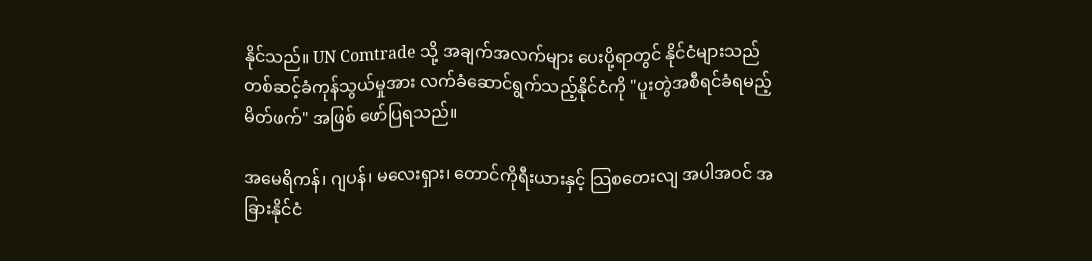နိုင်သည်။ UN Comtrade သို့ အချက်အလက်များ ပေးပို့ရာတွင် နိုင်ငံများသည် တစ်ဆင့်ခံကုန်သွယ်မှုအား လက်ခံဆောင်ရွက်သည့်နိုင်ငံကို "ပူးတွဲအစီရင်ခံရမည့် မိတ်ဖက်" အဖြစ် ဖော်ပြရသည်။

အမေရိကန်၊ ဂျပန်၊ မလေးရှား၊ တောင်ကိုရီးယားနှင့် သြစတေးလျ အပါအဝင် အခြားနိုင်ငံ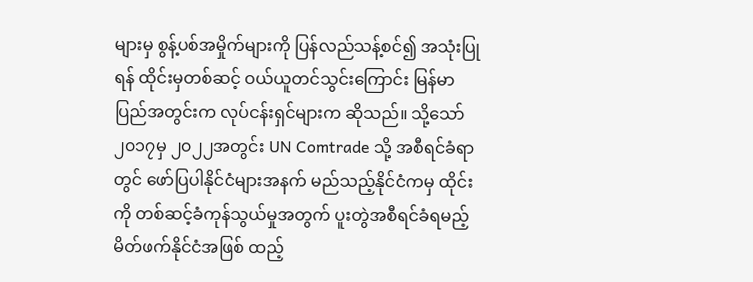များမှ စွန့်ပစ်အမှိုက်များကို ပြန်လည်သန့်စင်၍ အသုံးပြုရန် ထိုင်းမှတစ်ဆင့် ဝယ်ယူတင်သွင်းကြောင်း မြန်မာပြည်အတွင်းက လုပ်ငန်းရှင်များက ဆိုသည်။ သို့သော် ၂၀၁၇မှ ၂၀၂၂အတွင်း UN Comtrade သို့ အစီရင်ခံရာတွင် ဖော်ပြပါနိုင်ငံများအနက် မည်သည့်နိုင်ငံကမှ ထိုင်းကို တစ်ဆင့်ခံကုန်သွယ်မှုအတွက် ပူးတွဲအစီရင်ခံရမည့် မိတ်ဖက်နိုင်ငံအဖြစ် ထည့်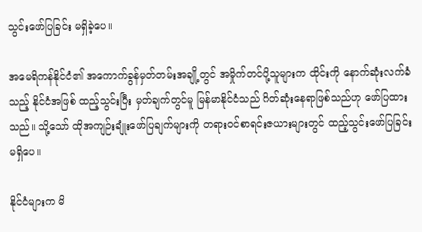သွင်းဖော်ပြခြင်း မရှိခဲ့ပေ။

အမေရိကန်နိုင်ငံ၏ အကောက်ခွန်မှတ်တမ်းအချို့တွင် အမှိုက်တင်ပို့သူများက ထိုင်းကို နောက်ဆုံးလက်ခံသည့် နိုင်ငံအဖြစ် ထည့်သွင်းပြီး မှတ်ချက်တွင်မူ မြန်မာနိုင်ငံသည် ဂိတ်ဆုံးနေရာဖြစ်သည်ဟု ဖော်ပြထားသည်။ သို့သော် ထိုအကျဉ်းချုံးဖော်ပြချက်များကို တရားဝင်စာရင်းဇယားများတွင် ထည့်သွင်းဖော်ပြခြင်း မရှိပေ။

နိုင်ငံများက မိ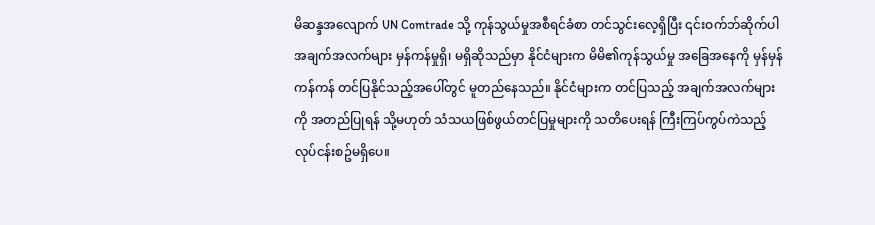မိဆန္ဒအလျောက် UN Comtrade သို့ ကုန်သွယ်မှုအစီရင်ခံစာ တင်သွင်းလေ့ရှိပြီး ၎င်းဝက်ဘ်ဆိုက်ပါ အချက်အလက်များ မှန်ကန်မှုရှိ၊ မရှိဆိုသည်မှာ နိုင်ငံများက မိမိ၏ကုန်သွယ်မှု အခြေအနေကို မှန်မှန်ကန်ကန် တင်ပြနိုင်သည့်အပေါ်တွင် မူတည်နေသည်။ နိုင်ငံများက တင်ပြသည့် အချက်အလက်များကို အတည်ပြုရန် သို့မဟုတ် သံသယဖြစ်ဖွယ်တင်ပြမှုများကို သတိပေးရန် ကြီးကြပ်ကွပ်ကဲသည့် လုပ်ငန်းစဥ်မရှိပေ။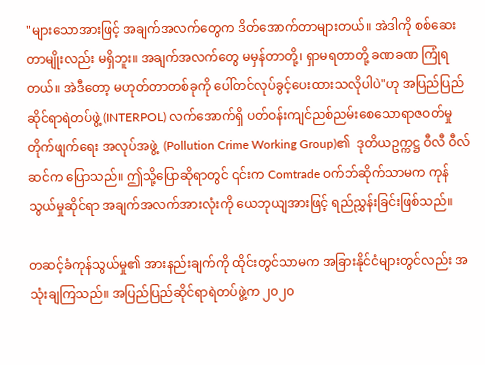"များသောအားဖြင့် အချက်အလက်တွေက ဒိတ်အောက်တာများတယ်။ အဲဒါကို စစ်ဆေးတာမျိုးလည်း မရှိဘူး။ အချက်အလက်တွေ မမှန်တာတို့၊ ရှာမရတာတို့ ခဏခဏ ကြုံရတယ်။ အဲဒီတော့ မဟုတ်တာတစ်ခုကို ပေါ်တင်လုပ်ခွင့်ပေးထားသလိုပါပဲ"ဟု အပြည်ပြည်ဆိုင်ရာရဲတပ်ဖွဲ့ (INTERPOL) လက်အောက်ရှိ ပတ်ဝန်းကျင်ညစ်ညမ်းစေသောရာဇဝတ်မှုတိုက်ဖျက်ရေး အလုပ်အဖွဲ့  (Pollution Crime Working Group)၏  ဒုတိယဥက္ကဋ္ဌ ဝီလီ ဝီလ်ဆင်က ပြောသည်။ ဤသို့ပြောဆိုရာတွင် ၎င်းက Comtrade ဝက်ဘ်ဆိုက်သာမက ကုန်သွယ်မှုဆိုင်ရာ အချက်အလက်အားလုံးကို ယေဘုယျအားဖြင့် ရည်ညွှန်းခြင်းဖြစ်သည်။

တဆင့်ခံကုန်သွယ်မှု၏ အားနည်းချက်ကို ထိုင်းတွင်သာမက အခြားနိုင်ငံများတွင်လည်း အသုံးချကြသည်။ အပြည်ပြည်ဆိုင်ရာရဲတပ်ဖွဲ့က ၂၀၂၀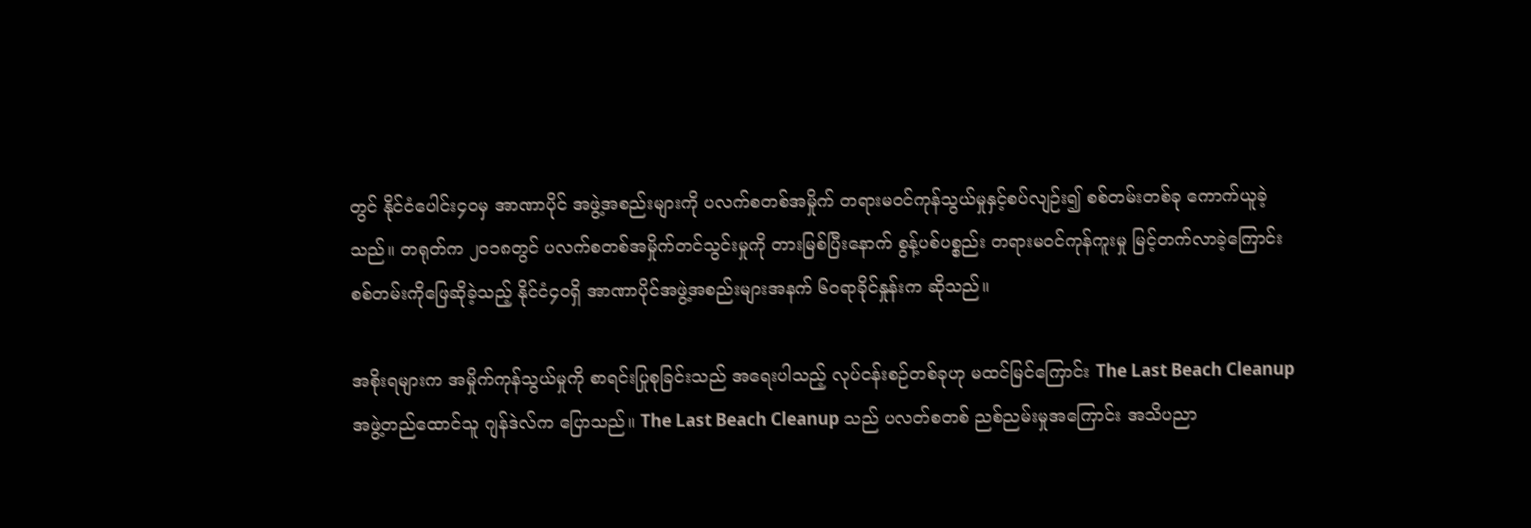တွင် နိုင်ငံပေါင်း၄၀မှ အာဏာပိုင် အဖွဲ့အစည်းများကို ပလက်စတစ်အမှိုက် တရားမဝင်ကုန်သွယ်မှုနှင့်စပ်လျဉ်း၍ စစ်တမ်းတစ်ခု ကောက်ယူခဲ့သည်။ တရုတ်က ၂၀၁၈တွင် ပလက်စတစ်အမှိုက်တင်သွင်းမှုကို တားမြစ်ပြီးနောက် စွန့်ပစ်ပစ္စည်း တရားမဝင်ကုန်ကူးမှု မြင့်တက်လာခဲ့ကြောင်း စစ်တမ်းကိုဖြေဆိုခဲ့သည့် နိုင်ငံ၄၀ရှိ အာဏာပိုင်အဖွဲ့အစည်းများအနက် ၆၀ရာခိုင်နှုန်းက ဆိုသည်။

အစိုးရများက အမှိုက်ကုန်သွယ်မှုကို စာရင်းပြုစုခြင်းသည် အရေးပါသည့် လုပ်ငန်းစဉ်တစ်ခုဟု မထင်မြင်ကြောင်း The Last Beach Cleanup အဖွဲ့တည်ထောင်သူ ဂျန်ဒဲလ်က ပြောသည်။ The Last Beach Cleanup သည် ပလတ်စတစ် ညစ်ညမ်းမှုအကြောင်း အသိပညာ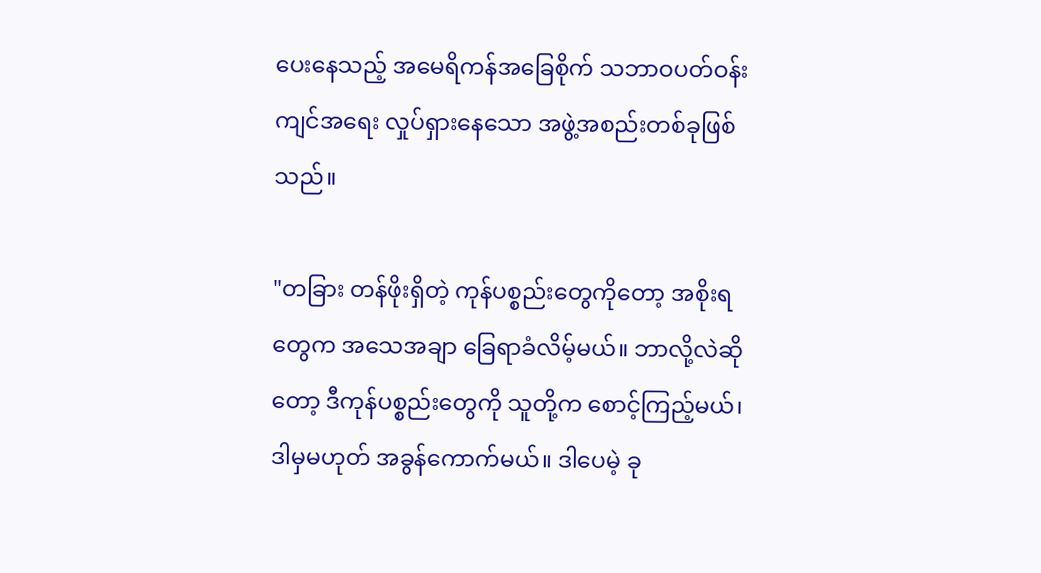ပေးနေသည့် အမေရိကန်အခြေစိုက် သဘာဝပတ်ဝန်းကျင်အရေး လှုပ်ရှားနေသော အဖွဲ့အစည်းတစ်ခုဖြစ်သည်။

"တခြား တန်ဖိုးရှိတဲ့ ကုန်ပစ္စည်းတွေကိုတော့ အစိုးရတွေက အသေအချာ ခြေရာခံလိမ့်မယ်။ ဘာလို့လဲဆိုတော့ ဒီကုန်ပစ္စည်းတွေကို သူတို့က စောင့်ကြည့်မယ်၊ ဒါမှမဟုတ် အခွန်ကောက်မယ်။ ဒါပေမဲ့ ခု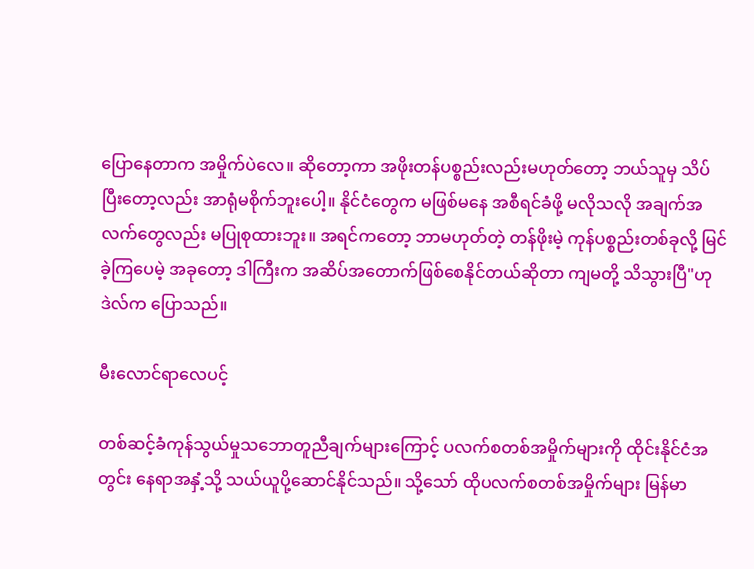ပြောနေတာက အမှိုက်ပဲလေ။ ဆိုတော့ကာ အဖိုးတန်ပစ္စည်းလည်းမဟုတ်တော့ ဘယ်သူမှ သိပ်ပြီးတော့လည်း အာရုံမစိုက်ဘူးပေါ့။ နိုင်ငံတွေက မဖြစ်မနေ အစီရင်ခံဖို့ မလိုသလို အချက်အလက်တွေလည်း မပြုစုထားဘူး။ အရင်ကတော့ ဘာမဟုတ်တဲ့ တန်ဖိုးမဲ့ ကုန်ပစ္စည်းတစ်ခုလို့ မြင်ခဲ့ကြပေမဲ့ အခုတော့ ဒါကြီးက အဆိပ်အတောက်ဖြစ်စေနိုင်တယ်ဆိုတာ ကျမတို့ သိသွားပြီ"ဟု ဒဲလ်က ပြောသည်။

မီးလောင်ရာလေပင့်

တစ်ဆင့်ခံကုန်သွယ်မှုသဘောတူညီချက်များကြောင့် ပလက်စတစ်အမှိုက်များကို ထိုင်းနိုင်ငံအတွင်း နေရာအနှံ့သို့ သယ်ယူပို့ဆောင်နိုင်သည်။ သို့သော် ထိုပလက်စတစ်အမှိုက်များ မြန်မာ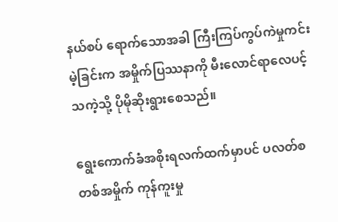နယ်စပ် ရောက်သောအခါ ကြီးကြပ်ကွပ်ကဲမှုကင်းမဲ့ခြင်းက အမှိုက်ပြဿနာကို မီးလောင်ရာလေပင့်သကဲ့သို့ ပိုမိုဆိုးရွားစေသည်။

ရွေးကောက်ခံအစိုးရလက်ထက်မှာပင် ပလတ်စတစ်အမှိုက် ကုန်ကူးမှု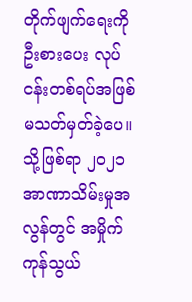တိုက်ဖျက်ရေးကို ဦးစားပေး လုပ်ငန်းတစ်ရပ်အဖြစ် မသတ်မှတ်ခဲ့ပေ။ သို့ဖြစ်ရာ ၂၀၂၁အာဏာသိမ်းမှုအလွန်တွင် အမှိုက်ကုန်သွယ်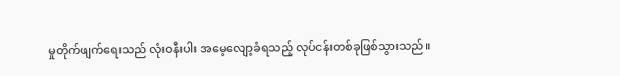မှုတိုက်ဖျက်ရေးသည် လုံးဝနီးပါး အမေ့လျော့ခံရသည့် လုပ်ငန်းတစ်ခုဖြစ်သွားသည်။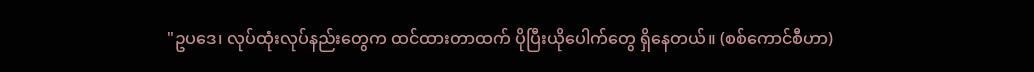"ဥပဒေ၊ လုပ်ထုံးလုပ်နည်းတွေက ထင်ထားတာထက် ပိုပြီးယိုပေါက်တွေ ရှိနေတယ်။ (စစ်ကောင်စီဟာ)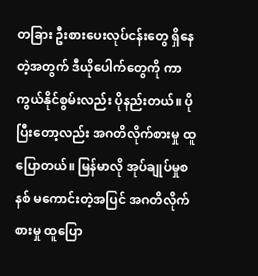တခြား ဦးစားပေးလုပ်ငန်းတွေ ရှိနေတဲ့အတွက် ဒီယိုပေါက်တွေကို ကာကွယ်နိုင်စွမ်းလည်း ပိုနည်းတယ်။ ပိုပြီးတော့လည်း အဂတိလိုက်စားမှု ထူပြောတယ်။ မြန်မာလို အုပ်ချုပ်မှုစနစ် မကောင်းတဲ့အပြင် အဂတိလိုက်စားမှု ထူပြော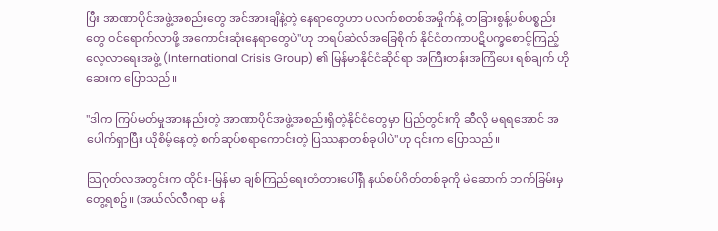ပြီး အာဏာပိုင်အဖွဲ့အစည်းတွေ အင်အားချိနဲ့တဲ့ နေရာတွေဟာ ပလက်စတစ်အမှိုက်နဲ့ တခြားစွန့်ပစ်ပစ္စည်းတွေ ဝင်ရောက်လာဖို့ အကောင်းဆုံးနေရာတွေပဲ"ဟု ဘရပ်ဆဲလ်အခြေစိုက် နိုင်ငံတကာပဋိပက္ခစောင့်ကြည့်လေ့လာရေးအဖွဲ့ (International Crisis Group) ၏ မြန်မာနိုင်ငံဆိုင်ရာ အကြီးတန်းအကြံပေး ရစ်ချက် ဟိုဆေးက ပြောသည်။

"ဒါက ကြပ်မတ်မှုအားနည်းတဲ့ အာဏာပိုင်အဖွဲ့အစည်းရှိတဲ့နိုင်ငံတွေမှာ ပြည်တွင်းကို ဆီလို မရရအောင် အပေါက်ရှာပြီး ယိုစိမ့်နေတဲ့ စက်ဆုပ်စရာကောင်းတဲ့ ပြဿနာတစ်ခုပါပဲ"ဟု ၎င်းက ပြောသည်။

သြဂုတ်လအတွင်းက ထိုင်း-မြန်မာ ချစ်ကြည်ရေးတံတားပေါ်ရှိ နယ်စပ်ဂိတ်တစ်ခုကို မဲဆောက် ဘက်ခြမ်းမှ တွေ့ရစဥ်။ (အယ်လ်လီဂရာ မန်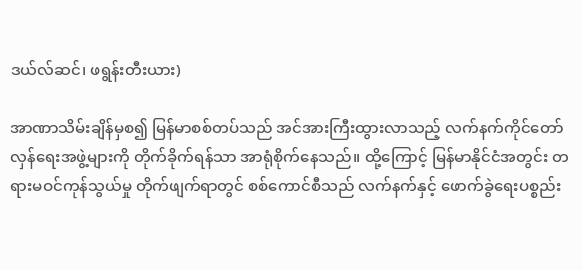ဒယ်လ်ဆင်၊ ဖရွန်းတီးယား)

အာဏာသိမ်းချိန်မှစ၍ မြန်မာစစ်တပ်သည် အင်အားကြီးထွားလာသည့် လက်နက်ကိုင်တော်လှန်ရေးအဖွဲ့များကို တိုက်ခိုက်ရန်သာ အာရုံစိုက်နေသည်။ ထို့ကြောင့် မြန်မာနိုင်ငံအတွင်း တရားမဝင်ကုန်သွယ်မှု တိုက်ဖျက်ရာတွင် စစ်ကောင်စီသည် လက်နက်နှင့် ဖောက်ခွဲရေးပစ္စည်း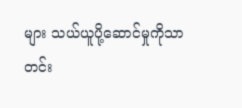များ သယ်ယူပို့ဆောင်မှုကိုသာ တင်း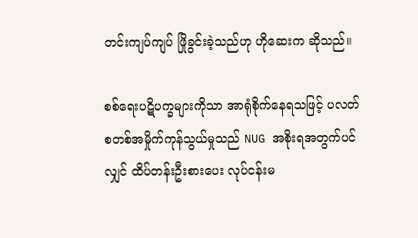တင်းကျပ်ကျပ် ဖြိုခွင်းခဲ့သည်ဟု ဟိုဆေးက ဆိုသည်။

စစ်ရေးပဋိပက္ခများကိုသာ အာရုံစိုက်နေရသဖြင့် ပလတ်စတစ်အမှိုက်ကုန်သွယ်မှုသည် NUG အစိုးရအတွက်ပင်လျှင် ထိပ်တန်းဦးစားပေး လုပ်ငန်းမ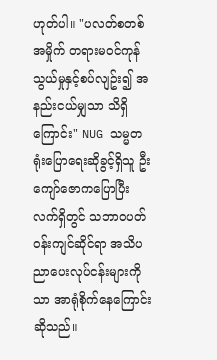ဟုတ်ပါ။ "ပလတ်စတစ်အမှိုက် တရားမဝင်ကုန်သွယ်မှုနှင့်စပ်လျဥ်း၍ အနည်းငယ်မျှသာ သိရှိကြောင်း" NUG သမ္မတရုံးပြောရေးဆိုခွင့်ရှိသူ ဦးကျော်ဇောကပြောပြီး လက်ရှိတွင် သဘာဝပတ်ဝန်းကျင်ဆိုင်ရာ အသိပညာပေးလုပ်ငန်းများကိုသာ အာရုံစိုက်နေကြောင်း ဆိုသည်။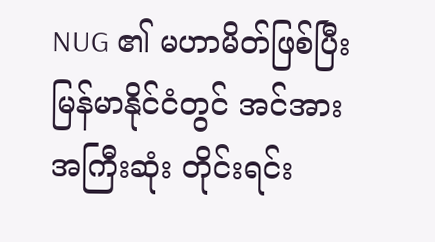NUG ၏ မဟာမိတ်ဖြစ်ပြီး မြန်မာနိုင်ငံတွင် အင်အားအကြီးဆုံး တိုင်းရင်း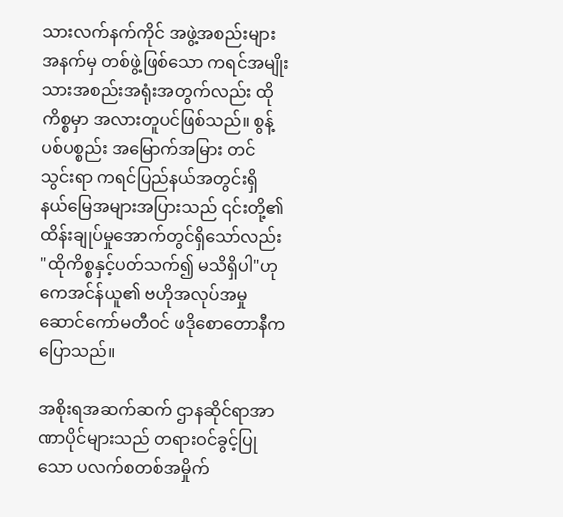သားလက်နက်ကိုင် အဖွဲ့အစည်းများအနက်မှ တစ်ဖွဲ့ဖြစ်သော ကရင်အမျိုးသားအစည်းအရုံးအတွက်လည်း ထိုကိစ္စမှာ အလားတူပင်ဖြစ်သည်။ စွန့်ပစ်ပစ္စည်း အမြောက်အမြား တင်သွင်းရာ ကရင်ပြည်နယ်အတွင်းရှိ နယ်မြေအများအပြားသည် ၎င်းတို့၏ ထိန်းချုပ်မှုအောက်တွင်ရှိသော်လည်း "ထိုကိစ္စနှင့်ပတ်သက်၍ မသိရှိပါ"ဟု ကေအင်န်ယူ၏ ဗဟိုအလုပ်အမှုဆောင်ကော်မတီဝင် ဖဒိုစောတောနီက ပြောသည်။

အစိုးရအဆက်ဆက် ဌာနဆိုင်ရာအာဏာပိုင်များသည် တရားဝင်ခွင့်ပြုသော ပလက်စတစ်အမှိုက်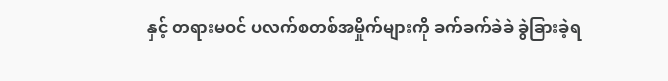နှင့် တရားမဝင် ပလက်စတစ်အမှိုက်များကို ခက်ခက်ခဲခဲ ခွဲခြားခဲ့ရ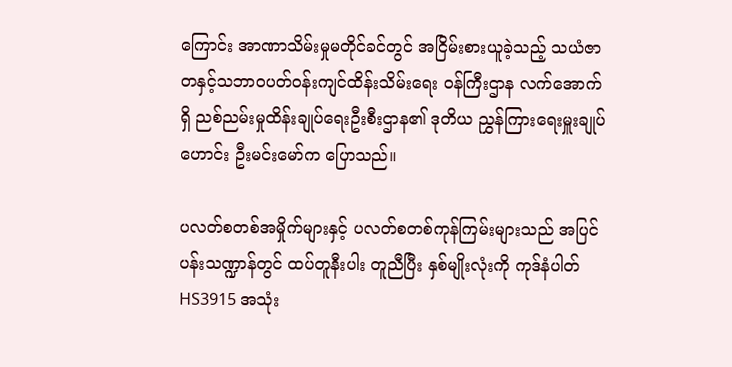ကြောင်း အာဏာသိမ်းမှုမတိုင်ခင်တွင် အငြိမ်းစားယူခဲ့သည့် သယံဇာတနှင့်သဘာဝပတ်ဝန်းကျင်ထိန်းသိမ်းရေး ဝန်ကြီးဌာန လက်အောက်ရှိ ညစ်ညမ်းမှုထိန်းချုပ်ရေးဦးစီးဌာန၏ ဒုတိယ ညွှန်ကြားရေးမှူးချုပ်ဟောင်း ဦးမင်းမော်က ပြောသည်။

ပလတ်စတစ်အမှိုက်များနှင့် ပလတ်စတစ်ကုန်ကြမ်းများသည် အပြင်ပန်းသဏ္ဍာန်တွင် ထပ်တူနီးပါး တူညီပြီး နှစ်မျိုးလုံးကို ကုဒ်နံပါတ် HS3915 အသုံး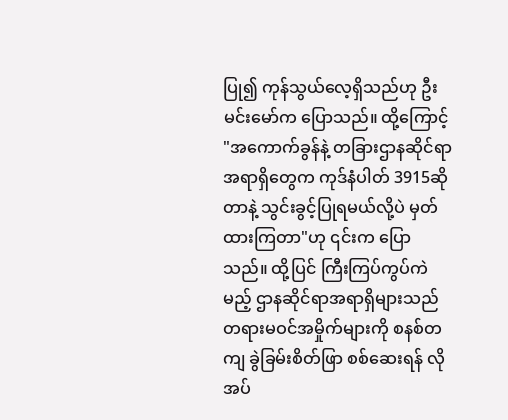ပြု၍ ကုန်သွယ်လေ့ရှိသည်ဟု ဦးမင်းမော်က ပြောသည်။ ထို့ကြောင့် "အကောက်ခွန်နဲ့ တခြားဌာနဆိုင်ရာအရာရှိတွေက ကုဒ်နံပါတ် 3915ဆိုတာနဲ့ သွင်းခွင့်ပြုရမယ်လို့ပဲ မှတ်ထားကြတာ"ဟု ၎င်းက ပြောသည်။ ထို့ပြင် ကြီးကြပ်ကွပ်ကဲမည့် ဌာနဆိုင်ရာအရာရှိများသည် တရားမဝင်အမှိုက်များကို စနစ်တကျ ခွဲခြမ်းစိတ်ဖြာ စစ်ဆေးရန် လိုအပ်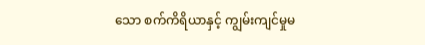သော စက်ကိရိယာနှင့် ကျွမ်းကျင်မှုမ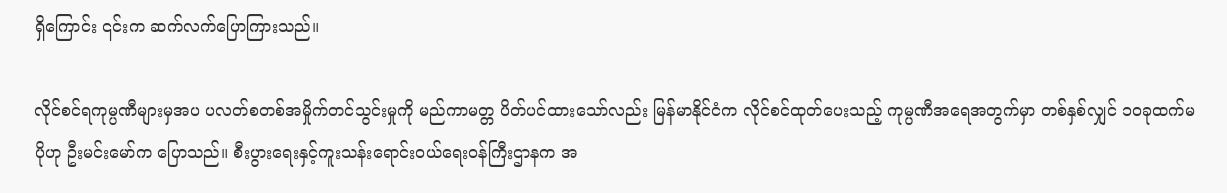ရှိကြောင်း ၎င်းက ဆက်လက်ပြောကြားသည်။

လိုင်စင်ရကုမ္ပဏီများမှအပ ပလတ်စတစ်အမှိုက်တင်သွင်းမှုကို မည်ကာမတ္တ ပိတ်ပင်ထားသော်လည်း မြန်မာနိုင်ငံက လိုင်စင်ထုတ်ပေးသည့် ကုမ္ပဏီအရေအတွက်မှာ တစ်နှစ်လျှင် ၁၀ခုထက်မပိုဟု ဦးမင်းမော်က ပြောသည်။ စီးပွားရေးနှင့်ကူးသန်းရောင်းဝယ်ရေးဝန်ကြီးဌာနက အ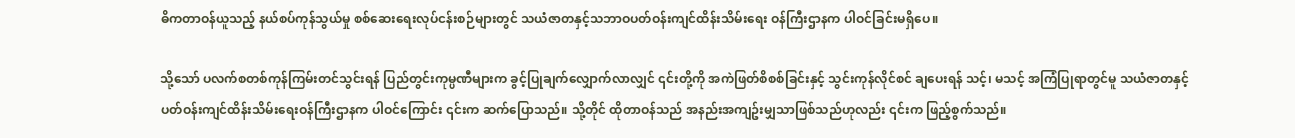ဓိကတာဝန်ယူသည့် နယ်စပ်ကုန်သွယ်မှု စစ်ဆေးရေးလုပ်ငန်းစဉ်များတွင် သယံဇာတနှင့်သဘာဝပတ်ဝန်းကျင်ထိန်းသိမ်းရေး ဝန်ကြီးဌာနက ပါဝင်ခြင်းမရှိပေ။

သို့သော် ပလက်စတစ်ကုန်ကြမ်းတင်သွင်းရန် ပြည်တွင်းကုမ္ပဏီများက ခွင့်ပြုချက်လျှောက်လာလျှင် ၎င်းတို့ကို အကဲဖြတ်စိစစ်ခြင်းနှင့် သွင်းကုန်လိုင်စင် ချပေးရန် သင့်၊ မသင့် အကြံပြုရာတွင်မူ သယံဇာတနှင့်ပတ်ဝန်းကျင်ထိန်းသိမ်းရေးဝန်ကြီးဌာနက ပါဝင်ကြောင်း ၎င်းက ဆက်ပြောသည်။ သို့တိုင် ထိုတာဝန်သည် အနည်းအကျဥ်းမျှသာဖြစ်သည်ဟုလည်း ၎င်းက ဖြည့်စွက်သည်။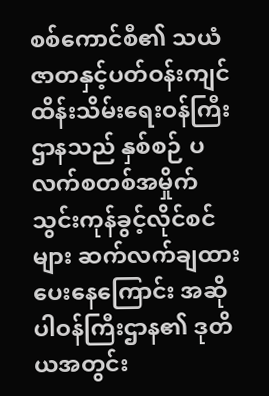စစ်ကောင်စီ၏ သယံဇာတနှင့်ပတ်ဝန်းကျင်ထိန်းသိမ်းရေးဝန်ကြီးဌာနသည် နှစ်စဉ် ပလက်စတစ်အမှိုက် သွင်းကုန်ခွင့်လိုင်စင်များ ဆက်လက်ချထားပေးနေကြောင်း အဆိုပါဝန်ကြီးဌာန၏ ဒုတိယအတွင်း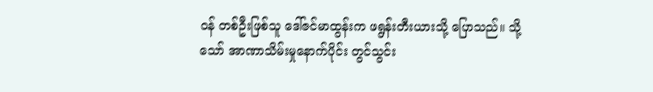ဝန် တစ်ဦးဖြစ်သူ ဒေါ်ဇင်မာထွန်းက ဖရွန်းတီးယားသို့ ပြောသည်။ သို့သော် အာဏာသိမ်းမှုနောက်ပိုင်း တွင်သွင်း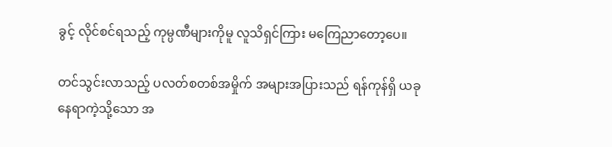ခွင့် လိုင်စင်ရသည့် ကုမ္ပဏီများကိုမူ လူသိရှင်ကြား မကြေညာတော့ပေ။

တင်သွင်းလာသည့် ပလတ်စတစ်အမှိုက် အများအပြားသည် ရန်ကုန်ရှိ ယခုနေရာကဲ့သို့သော အ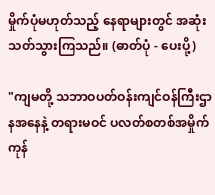မှိုက်ပုံမဟုတ်သည့် နေရာများတွင် အဆုံးသတ်သွားကြသည်။ (ဓာတ်ပုံ - ပေးပို့)

"ကျမတို့ သဘာဝပတ်ဝန်းကျင်ဝန်ကြီးဌာနအနေနဲ့ တရားမဝင် ပလတ်စတစ်အမှိုက်ကုန်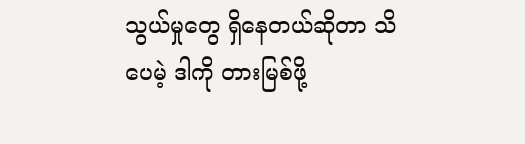သွယ်မှုတွေ ရှိနေတယ်ဆိုတာ သိပေမဲ့ ဒါကို တားမြစ်ဖို့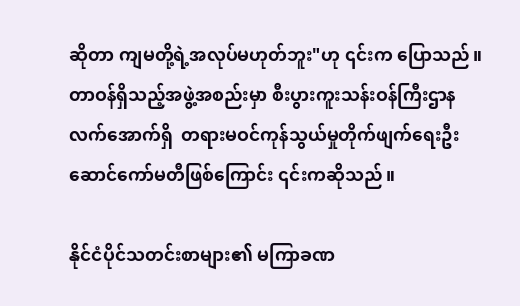ဆိုတာ ကျမတို့ရဲ့အလုပ်မဟုတ်ဘူး"ဟု ၎င်းက ပြောသည်။ တာဝန်ရှိသည့်အဖွဲ့အစည်းမှာ စီးပွားကူးသန်းဝန်ကြီးဌာနလက်အောက်ရှိ  တရားမဝင်ကုန်သွယ်မှုတိုက်ဖျက်ရေးဦးဆောင်ကော်မတီဖြစ်ကြောင်း ၎င်းကဆိုသည်။

နိုင်ငံပိုင်သတင်းစာများ၏ မကြာခဏ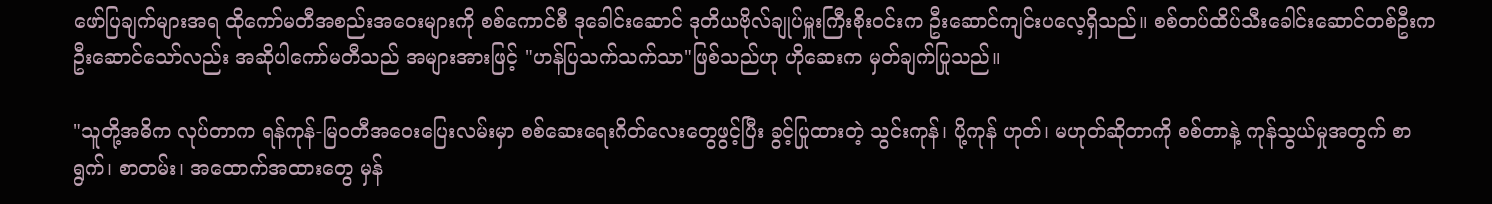ဖော်ပြချက်များအရ ထိုကော်မတီအစည်းအဝေးများကို စစ်ကောင်စီ ဒုခေါင်းဆောင် ဒုတိယဗိုလ်ချုပ်မှူးကြီးစိုးဝင်းက ဦးဆောင်ကျင်းပလေ့ရှိသည်။ စစ်တပ်ထိပ်သီးခေါင်းဆောင်တစ်ဦးက ဦးဆောင်သော်လည်း အဆိုပါကော်မတီသည် အများအားဖြင့် "ဟန်ပြသက်သက်သာ"ဖြစ်သည်ဟု ဟိုဆေးက မှတ်ချက်ပြုသည်။

"သူတို့အဓိက လုပ်တာက ရန်ကုန်-မြဝတီအဝေးပြေးလမ်းမှာ စစ်ဆေးရေးဂိတ်လေးတွေဖွင့်ပြီး ခွင့်ပြုထားတဲ့ သွင်းကုန်၊ ပို့ကုန် ဟုတ်၊ မဟုတ်ဆိုတာကို စစ်တာနဲ့ ကုန်သွယ်မှုအတွက် စာရွက်၊ စာတမ်း၊ အထောက်အထားတွေ မှန်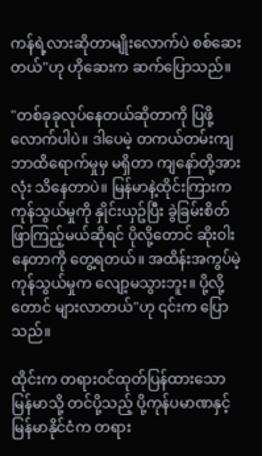ကန်ရဲ့လားဆိုတာမျိုးလောက်ပဲ စစ်ဆေးတယ်"ဟု ဟိုဆေးက ဆက်ပြောသည်။

"တစ်ခုခုလုပ်နေတယ်ဆိုတာကို ပြဖို့လောက်ပါပဲ။ ဒါပေမဲ့ တကယ်တမ်းကျ ဘာထိရောက်မှုမှ မရှိတာ ကျနော်တို့အားလုံး သိနေတာပဲ။ မြန်မာနဲ့ထိုင်းကြားက ကုန်သွယ်မှုကို နှိုင်းယှဥ်ပြီး ခွဲခြမ်းစိတ်ဖြာကြည့်မယ်ဆိုရင် ပိုလို့တောင် ဆိုးဝါးနေတာကို တွေ့ရတယ်။ အထိန်းအကွပ်မဲ့ ကုန်သွယ်မှုက လျော့မသွားဘူး။ ပို့လို့တောင် များလာတယ်"ဟု ၎င်းက ပြောသည်။

ထိုင်းက တရားဝင်ထုတ်ပြန်ထားသော မြန်မာသို့ တင်ပို့သည့် ပို့ကုန်ပမာဏနှင့် မြန်မာနိုင်ငံက တရား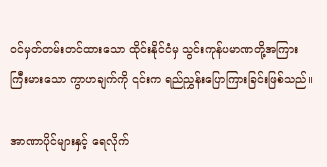ဝင်မှတ်တမ်းတင်ထားသော ထိုင်းနိုင်ငံမှ သွင်းကုန်ပမာဏတို့အကြား ကြီးမားသော ကွာဟချက်ကို ၎င်းက ရည်ညွှန်းပြောကြားခြင်းဖြစ်သည်။

အာဏာပိုင်များနှင့် ရေလိုက်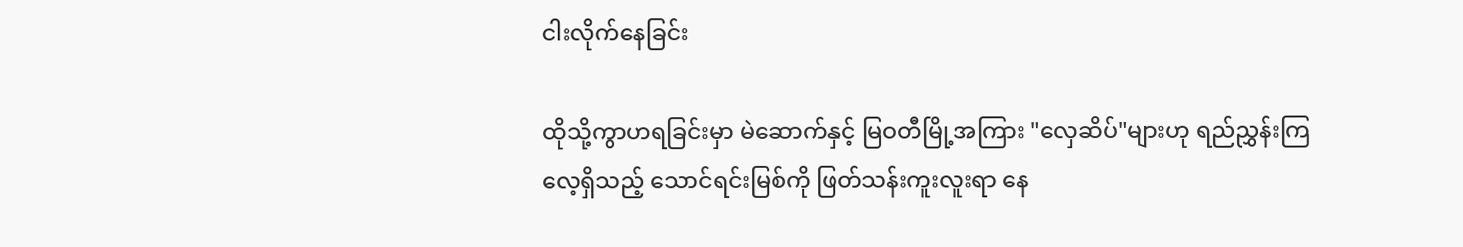ငါးလိုက်နေခြင်း

ထိုသို့ကွာဟရခြင်းမှာ မဲဆောက်နှင့် မြဝတီမြို့အကြား "လှေဆိပ်"များဟု ရည်ညွှန်းကြလေ့ရှိသည့် သောင်ရင်းမြစ်ကို ဖြတ်သန်းကူးလူးရာ နေ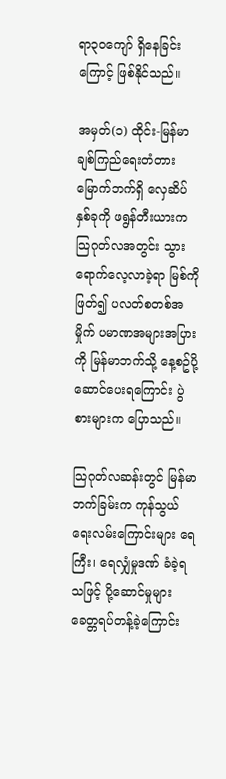ရာ၃၀ကျော် ရှိနေခြင်းကြောင့် ဖြစ်နိုင်သည်။

အမှတ်(၁) ထိုင်း-မြန်မာချစ်ကြည်ရေးတံတား မြောက်ဘက်ရှိ လှေဆိပ်နှစ်ခုကို ဖရွန်တီးယားက သြဂုတ်လအတွင်း သွားရောက်လေ့လာခဲ့ရာ မြစ်ကိုဖြတ်၍ ပလတ်စတစ်အမှိုက် ပမာဏအများအပြားကို မြန်မာဘက်သို့ နေ့စဥ်ပို့ဆောင်ပေးရကြောင်း ပွဲစားများက ပြောသည်။

သြဂုတ်လဆန်းတွင် မြန်မာဘက်ခြမ်းက ကုန်သွယ်ရေးလမ်းကြောင်းများ ရေကြီး၊ ရေလျှံမှုဒဏ် ခံခဲ့ရသဖြင့် ပို့ဆောင်မှုများ ခေတ္တရပ်တန့်ခဲ့ကြောင်း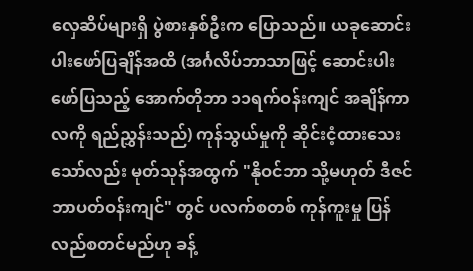လှေဆိပ်များရှိ ပွဲစားနှစ်ဦးက ပြောသည်။ ယခုဆောင်းပါးဖော်ပြချိန်အထိ (အင်္ဂလိပ်ဘာသာဖြင့် ဆောင်းပါးဖော်ပြသည့် အောက်တိုဘာ ၁၁ရက်ဝန်းကျင် အချိန်ကာလကို ရည်ညွှန်းသည်) ကုန်သွယ်မှုကို ဆိုင်းငံ့ထားသေးသော်လည်း မုတ်သုန်အထွက် "နိုဝင်ဘာ သို့မဟုတ် ဒီဇင်ဘာပတ်ဝန်းကျင်" တွင် ပလက်စတစ် ကုန်ကူးမှု ပြန်လည်စတင်မည်ဟု ခန့်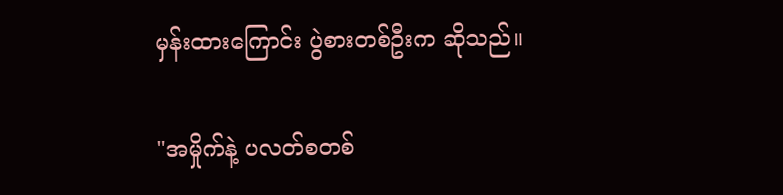မှန်းထားကြောင်း ပွဲစားတစ်ဦးက ဆိုသည်။

"အမှိုက်နဲ့ ပလတ်စတစ်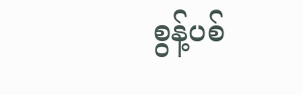စွန့်ပစ်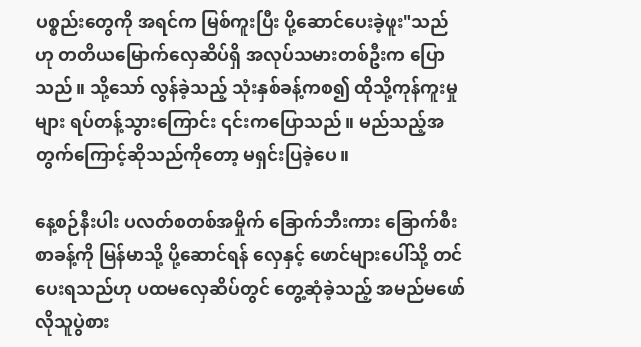ပစ္စည်းတွေကို အရင်က မြစ်ကူးပြီး ပို့ဆောင်ပေးခဲ့ဖူး"သည်ဟု တတိယမြောက်လှေဆိပ်ရှိ အလုပ်သမားတစ်ဦးက ပြောသည်။ သို့သော် လွန်ခဲ့သည့် သုံးနှစ်ခန့်ကစ၍ ထိုသို့ကုန်ကူးမှုများ ရပ်တန့်သွားကြောင်း ၎င်းကပြောသည်။ မည်သည့်အတွက်ကြောင့်ဆိုသည်ကိုတော့ မရှင်းပြခဲ့ပေ။

နေ့စဉ်နီးပါး ပလတ်စတစ်အမှိုက် ခြောက်ဘီးကား ခြောက်စီးစာခန့်ကို မြန်မာသို့ ပို့ဆောင်ရန် လှေနှင့် ဖောင်များပေါ်သို့ တင်ပေးရသည်ဟု ပထမလှေဆိပ်တွင် တွေ့ဆုံခဲ့သည့် အမည်မဖော်လိုသူပွဲစား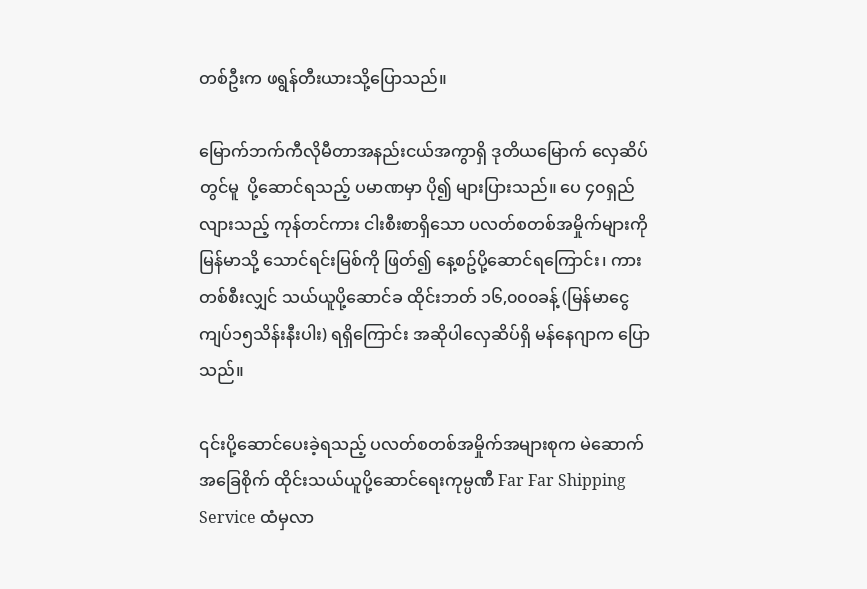တစ်ဦးက ဖရွန်တီးယားသို့ပြောသည်။

မြောက်ဘက်ကီလိုမီတာအနည်းငယ်အကွာရှိ ဒုတိယမြောက် လှေဆိပ်တွင်မူ  ပို့ဆောင်ရသည့် ပမာဏမှာ ပို၍ များပြားသည်။ ပေ ၄၀ရှည်လျားသည့် ကုန်တင်ကား ငါးစီးစာရှိသော ပလတ်စတစ်အမှိုက်များကို မြန်မာသို့ သောင်ရင်းမြစ်ကို ဖြတ်၍ နေ့စဥ်ပို့ဆောင်ရကြောင်း၊ ကားတစ်စီးလျှင် သယ်ယူပို့ဆောင်ခ ထိုင်းဘတ် ၁၆,၀၀၀ခန့် (မြန်မာငွေ ကျပ်၁၅သိန်းနီးပါး) ရရှိကြောင်း အဆိုပါလှေဆိပ်ရှိ မန်နေဂျာက ပြောသည်။

၎င်းပို့ဆောင်ပေးခဲ့ရသည့် ပလတ်စတစ်အမှိုက်အများစုက မဲဆောက်အခြေစိုက် ထိုင်းသယ်ယူပို့ဆောင်ရေးကုမ္ပဏီ Far Far Shipping Service ထံမှလာ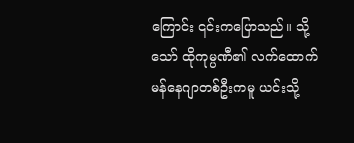ကြောင်း ၎င်းကပြောသည်။ သို့သော် ထိုကုမ္ပဏီ၏ လက်ထောက်မန်နေဂျာတစ်ဦးကမူ ယင်းသို့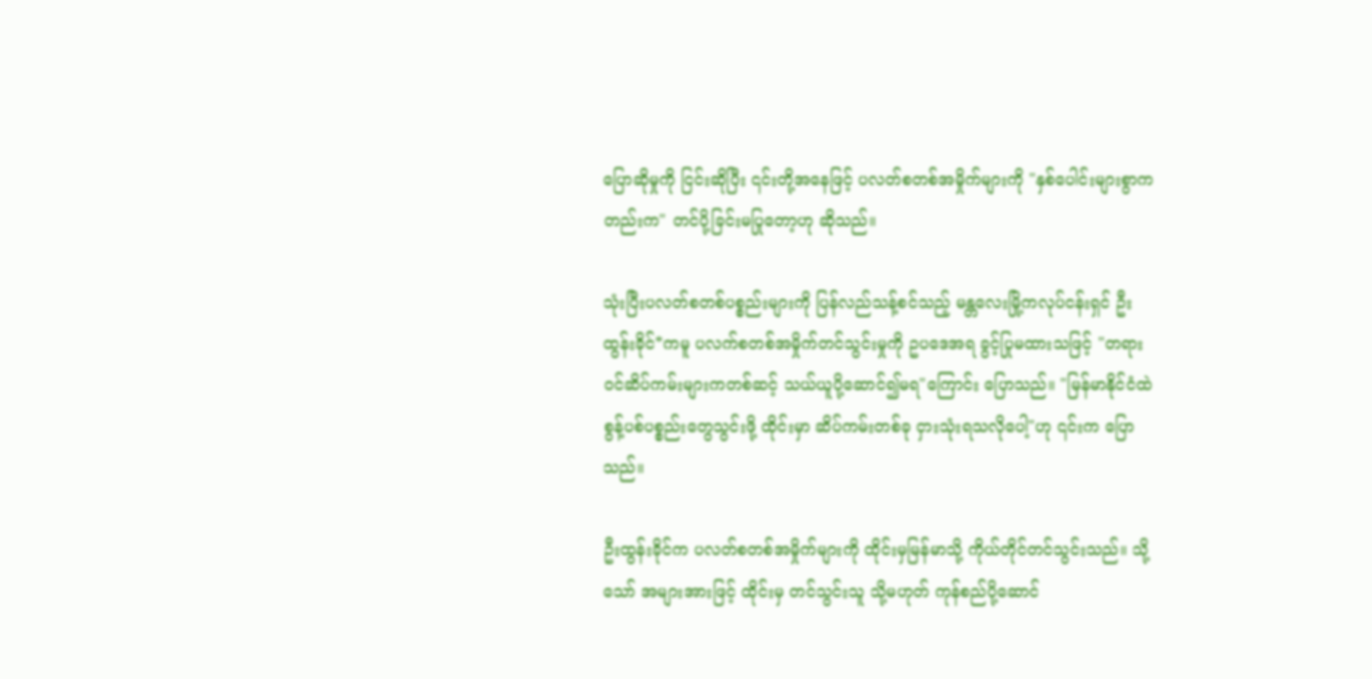ပြောဆိုမှုကို ငြင်းဆိုပြီး ၎င်းတို့အနေဖြင့် ပလတ်စတစ်အမှိုက်များကို "နှစ်ပေါင်းများစွာကတည်းက" တင်ပို့ခြင်းမပြုတော့ဟု ဆိုသည်။

သုံးပြီးပလတ်စတစ်ပစ္စည်းများကို ပြန်လည်သန့်စင်သည့် မန္တလေးမြို့ကလုပ်ငန်းရှင် ဦးထွန်းခိုင်*ကမူ ပလက်စတစ်အမှိုက်တင်သွင်းမှုကို ဥပဒေအရ ခွင့်ပြုမထားသဖြင့် "တရားဝင်ဆိပ်ကမ်းများကတစ်ဆင့် သယ်ယူပို့ဆောင်၍မရ"ကြောင်း ပြောသည်။ "မြန်မာနိုင်ငံထဲ စွန့်ပစ်ပစ္စည်းတွေသွင်းဖို့ ထိုင်းမှာ ဆိပ်ကမ်းတစ်ခု ငှားသုံးရသလိုပေါ့"ဟု ၎င်းက ပြောသည်။

ဦးထွန်းခိုင်က ပလတ်စတစ်အမှိုက်များကို ထိုင်းမှမြန်မာသို့ ကိုယ်တိုင်တင်သွင်းသည်။ သို့သော် အများအားဖြင့် ထိုင်းမှ တင်သွင်းသူ သို့မဟုတ် ကုန်စည်ပို့ဆောင်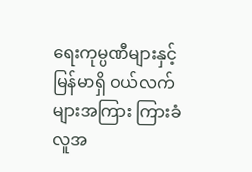ရေးကုမ္ပဏီများနှင့် မြန်မာရှိ ဝယ်လက်များအကြား ကြားခံလူအ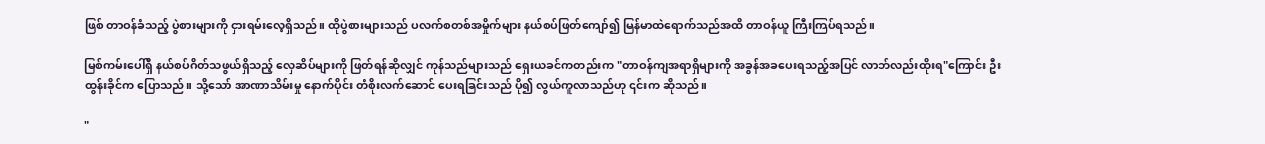ဖြစ် တာဝန်ခံသည့် ပွဲစားများကို ငှားရမ်းလေ့ရှိသည်။ ထိုပွဲစားများသည် ပလက်စတစ်အမှိုက်များ နယ်စပ်ဖြတ်ကျော်၍ မြန်မာထဲရောက်သည်အထိ တာဝန်ယူ ကြီးကြပ်ရသည်။

မြစ်ကမ်းပေါ်ရှိ နယ်စပ်ဂိတ်သဖွယ်ရှိသည့် လှေဆိပ်များကို ဖြတ်ရန်ဆိုလျှင် ကုန်သည်များသည် ရှေးယခင်ကတည်းက "တာဝန်ကျအရာရှိများကို အခွန်အခပေးရသည့်အပြင် လာဘ်လည်းထိုးရ"ကြောင်း ဦးထွန်းခိုင်က ပြောသည်။ သို့သော် အာဏာသိမ်းမှု နောက်ပိုင်း တံစိုးလက်ဆောင် ပေးရခြင်းသည် ပို၍ လွယ်ကူလာသည်ဟု ၎င်းက ဆိုသည်။

"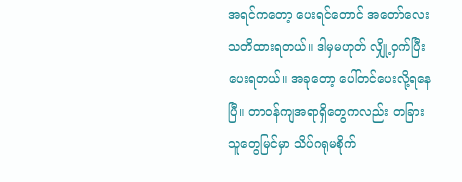အရင်ကတော့ ပေးရင်တောင် အတော်လေး သတိထားရတယ်။ ဒါမှမဟုတ် လျှို့ဝှက်ပြီးပေးရတယ်။ အခုတော့ ပေါ်တင်ပေးလို့ရနေပြီ။ တာဝန်ကျအရာရှိတွေကလည်း တခြားသူတွေမြင်မှာ သိပ်ဂရုမစိုက်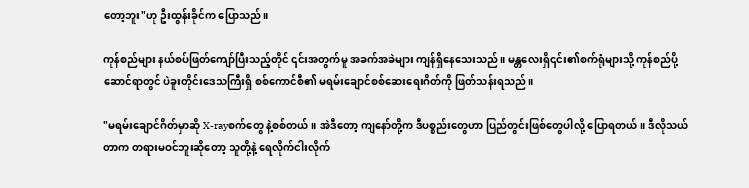တော့ဘူး"ဟု ဦးထွန်းခိုင်က ပြောသည်။

ကုန်စည်များ နယ်စပ်ဖြတ်ကျော်ပြီးသည့်တိုင် ၎င်းအတွက်မူ အခက်အခဲများ ကျန်ရှိနေသေးသည်။ မန္တလေးရှိ၎င်း၏စက်ရုံများသို့ ကုန်စည်ပို့ဆောင်ရာတွင် ပဲခူးတိုင်းဒေသကြီးရှိ စစ်ကောင်စီ၏ မရမ်းချောင်စစ်ဆေးရေးဂိတ်ကို ဖြတ်သန်းရသည်။

"မရမ်းချောင်ဂိတ်မှာဆို X-rayစက်တွေ နဲ့စစ်တယ်။ အဲဒီတော့ ကျနော်တို့က ဒီပစ္စည်းတွေဟာ ပြည်တွင်းဖြစ်တွေပါလို့ ပြောရတယ်။ ဒီလိုသယ်တာက တရားမဝင်ဘူးဆိုတော့ သူတို့နဲ့ ရေလိုက်ငါးလိုက်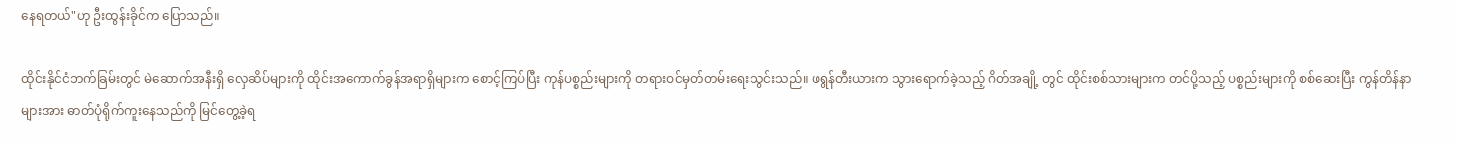နေရတယ်"ဟု ဦးထွန်းခိုင်က ပြောသည်။

ထိုင်းနိုင်ငံဘက်ခြမ်းတွင် မဲဆောက်အနီးရှိ လှေဆိပ်များကို ထိုင်းအကောက်ခွန်အရာရှိများက စောင့်ကြပ်ပြီး ကုန်ပစ္စည်းများကို တရားဝင်မှတ်တမ်းရေးသွင်းသည်။ ဖရွန်တီးယားက သွားရောက်ခဲ့သည့် ဂိတ်အချို့ တွင် ထိုင်းစစ်သားများက တင်ပို့သည့် ပစ္စည်းများကို စစ်ဆေးပြီး ကွန်တိန်နာများအား ဓာတ်ပုံရိုက်ကူးနေသည်ကို မြင်တွေ့ခဲ့ရ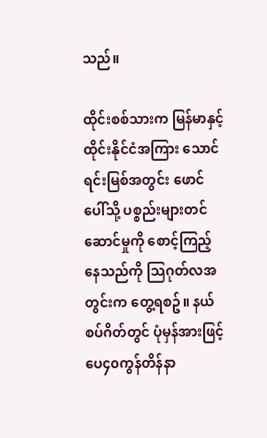သည်။

ထိုင်းစစ်သားက မြန်မာနှင့်ထိုင်းနိုင်ငံအကြား သောင်ရင်းမြစ်အတွင်း ဖောင်ပေါ်သို့ ပစ္စည်းများတင်ဆောင်မှုကို စောင့်ကြည့်နေသည်ကို သြဂုတ်လအတွင်းက တွေ့ရစဥ်။ နယ်စပ်ဂိတ်တွင် ပုံမှန်အားဖြင့် ပေ၄၀ကွန်တိန်နာ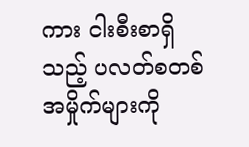ကား ငါးစီးစာရှိသည့် ပလတ်စတစ်အမှိုက်များကို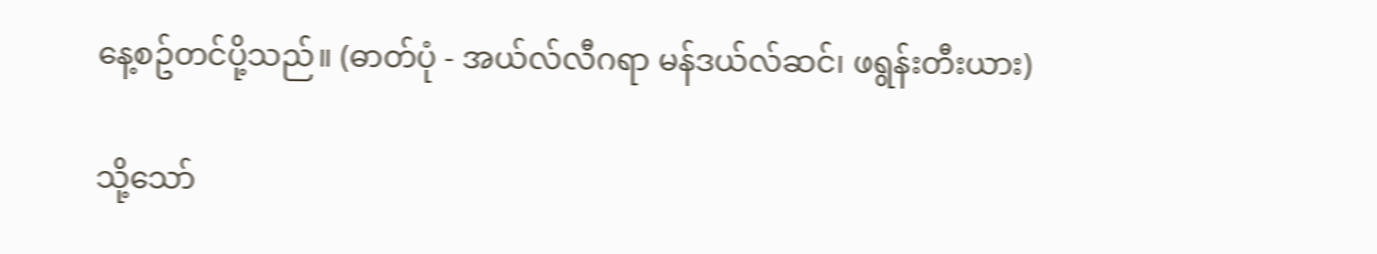နေ့စဥ်တင်ပို့သည်။ (ဓာတ်ပုံ - အယ်လ်လီဂရာ မန်ဒယ်လ်ဆင်၊ ဖရွန်းတီးယား)

သို့သော်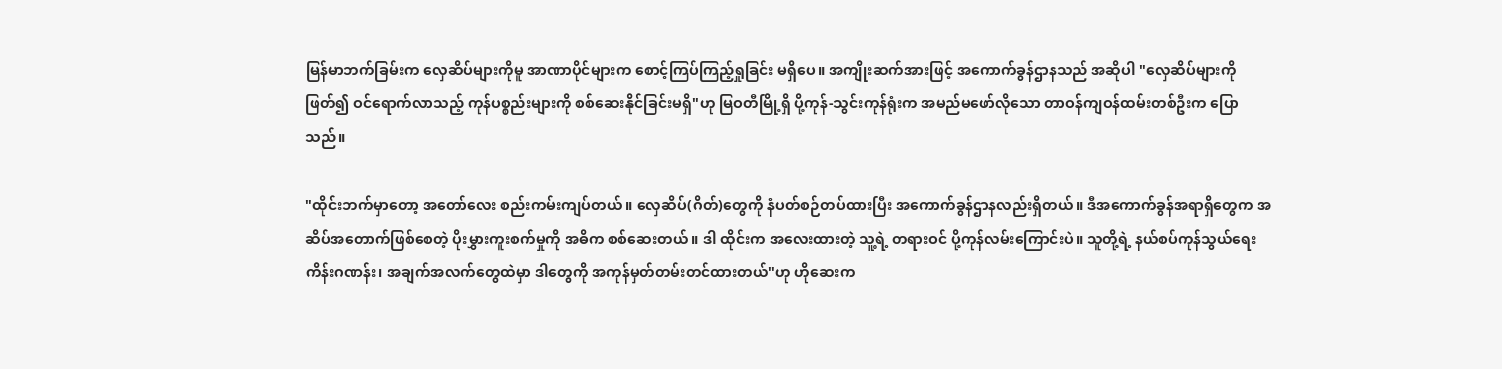မြန်မာဘက်ခြမ်းက လှေဆိပ်များကိုမူ အာဏာပိုင်များက စောင့်ကြပ်ကြည့်ရှုခြင်း မရှိပေ။ အကျိုးဆက်အားဖြင့် အကောက်ခွန်ဌာနသည် အဆိုပါ "လှေဆိပ်များကိုဖြတ်၍ ဝင်ရောက်လာသည့် ကုန်ပစ္စည်းများကို စစ်ဆေးနိုင်ခြင်းမရှိ"ဟု မြဝတီမြို့ရှိ ပို့ကုန်-သွင်းကုန်ရုံးက အမည်မဖော်လိုသော တာဝန်ကျဝန်ထမ်းတစ်ဦးက ပြောသည်။

"ထိုင်းဘက်မှာတော့ အတော်လေး စည်းကမ်းကျပ်တယ်။ လှေဆိပ်(ဂိတ်)တွေကို နံပတ်စဉ်တပ်ထားပြီး အကောက်ခွန်ဌာနလည်းရှိတယ်။ ဒီအကောက်ခွန်အရာရှိတွေက အဆိပ်အတောက်ဖြစ်စေတဲ့ ပိုးမွှားကူးစက်မှုကို အဓိက စစ်ဆေးတယ်။ ဒါ ထိုင်းက အလေးထားတဲ့ သူ့ရဲ့ တရားဝင် ပို့ကုန်လမ်းကြောင်းပဲ။ သူတို့ရဲ့ နယ်စပ်ကုန်သွယ်ရေး ကိန်းဂဏန်း၊ အချက်အလက်တွေထဲမှာ ဒါတွေကို အကုန်မှတ်တမ်းတင်ထားတယ်"ဟု ဟိုဆေးက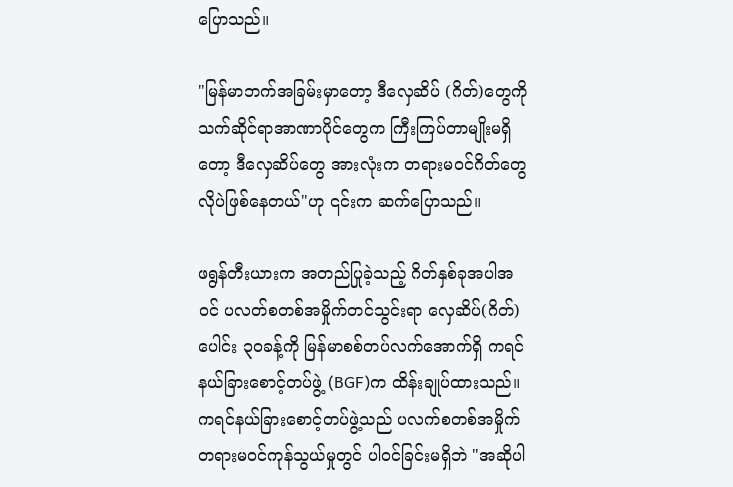ပြောသည်။

"မြန်မာဘက်အခြမ်းမှာတော့ ဒီလှေဆိပ် (ဂိတ်)တွေကို သက်ဆိုင်ရာအာဏာပိုင်တွေက ကြီးကြပ်တာမျိုးမရှိတော့ ဒီလှေဆိပ်တွေ အားလုံးက တရားမဝင်ဂိတ်တွေလိုပဲဖြစ်နေတယ်"ဟု ၎င်းက ဆက်ပြောသည်။

ဖရွန်တီးယားက အတည်ပြုခဲ့သည့် ဂိတ်နှစ်ခုအပါအဝင် ပလတ်စတစ်အမှိုက်တင်သွင်းရာ လှေဆိပ်(ဂိတ်)ပေါင်း ၃၀ခန့်ကို မြန်မာစစ်တပ်လက်အောက်ရှိ ကရင်နယ်ခြားစောင့်တပ်ဖွဲ့ (BGF)က ထိန်းချုပ်ထားသည်။ ကရင်နယ်ခြားစောင့်တပ်ဖွဲ့သည် ပလက်စတစ်အမှိုက် တရားမဝင်ကုန်သွယ်မှုတွင် ပါဝင်ခြင်းမရှိဘဲ "အဆိုပါ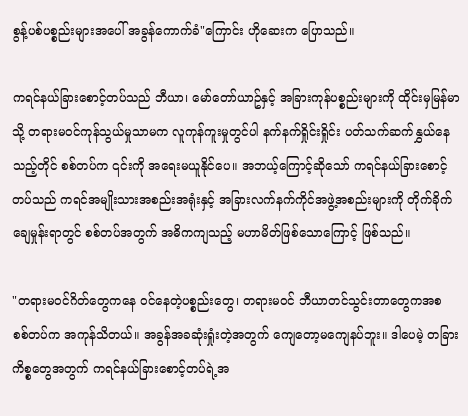စွန့်ပစ်ပစ္စည်းများအပေါ် အခွန်ကောက်ခံ"ကြောင်း ဟိုဆေးက ပြောသည်။

ကရင်နယ်ခြားစောင့်တပ်သည် ဘီယာ၊ မော်တော်ယာဥ်နှင့် အခြားကုန်ပစ္စည်းများကို ထိုင်းမှမြန်မာသို့ တရားမဝင်ကုန်သွယ်မှုသာမက လူကုန်ကူးမှုတွင်ပါ နက်နက်ရှိုင်းရှိုင်း ပတ်သက်ဆက်နွှယ်နေသည့်တိုင် စစ်တပ်က ၎င်းကို အရေးမယူနိုင်ပေ။ အဘယ့်ကြောင့်ဆိုသော် ကရင်နယ်ခြားစောင့်တပ်သည် ကရင်အမျိုးသားအစည်းအရုံးနှင့် အခြားလက်နက်ကိုင်အဖွဲ့အစည်းများကို တိုက်ခိုက်ချေမှုန်းရာတွင် စစ်တပ်အတွက် အဓိကကျသည့် မဟာမိတ်ဖြစ်သောကြောင့် ဖြစ်သည်။

"တရားမဝင်ဂိတ်တွေကနေ ဝင်နေတဲ့ပစ္စည်းတွေ၊ တရားမဝင် ဘီယာတင်သွင်းတာတွေကအစ စစ်တပ်က အကုန်သိတယ်။ အခွန်အခဆုံးရှုံးတဲ့အတွက် ကျေတော့မကျေနပ်ဘူး။ ဒါပေမဲ့ တခြားကိစ္စတွေအတွက် ကရင်နယ်ခြားစောင့်တပ်ရဲ့အ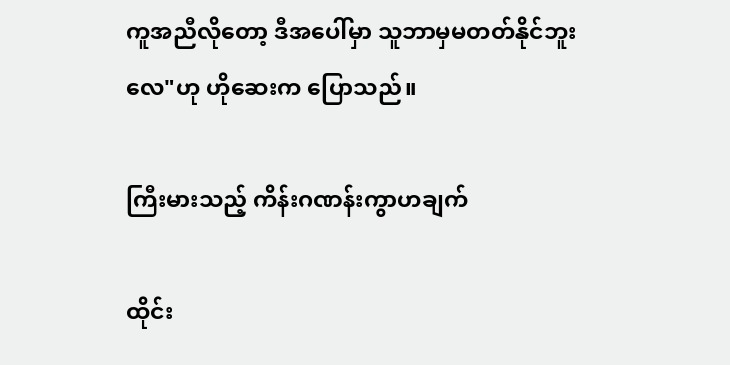ကူအညီလိုတော့ ဒီအပေါ်မှာ သူဘာမှမတတ်နိုင်ဘူးလေ"ဟု ဟိုဆေးက ပြောသည်။

ကြီးမားသည့် ကိန်းဂဏန်းကွာဟချက်

ထိုင်း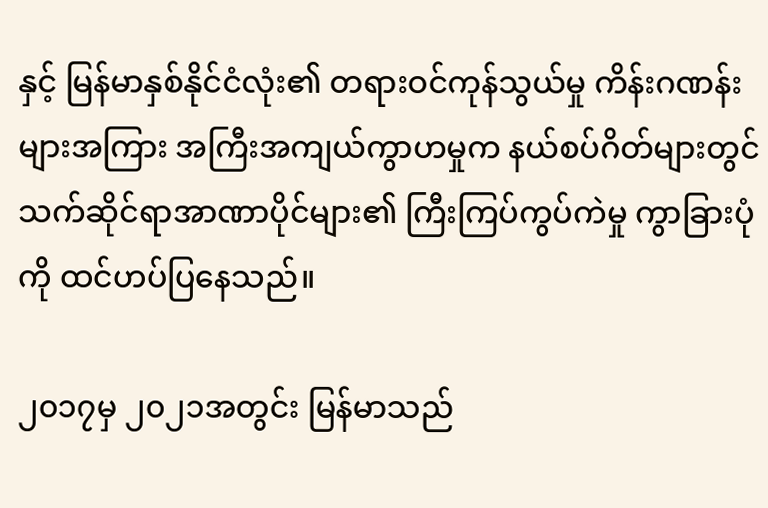နှင့် မြန်မာနှစ်နိုင်ငံလုံး၏ တရားဝင်ကုန်သွယ်မှု ကိန်းဂဏန်းများအကြား အကြီးအကျယ်ကွာဟမှုက နယ်စပ်ဂိတ်များတွင် သက်ဆိုင်ရာအာဏာပိုင်များ၏ ကြီးကြပ်ကွပ်ကဲမှု ကွာခြားပုံကို ထင်ဟပ်ပြနေသည်။

၂၀၁၇မှ ၂၀၂၁အတွင်း မြန်မာသည်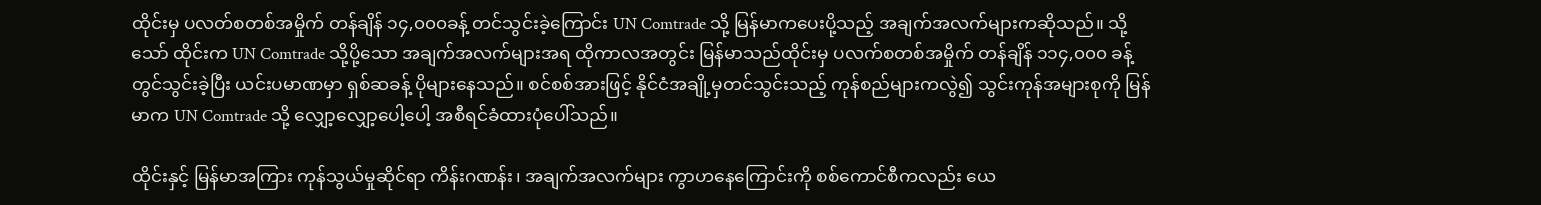ထိုင်းမှ ပလတ်စတစ်အမှိုက် တန်ချိန် ၁၄,၀၀၀ခန့် တင်သွင်းခဲ့ကြောင်း UN Comtrade သို့ မြန်မာကပေးပို့သည့် အချက်အလက်များကဆိုသည်။ သို့သော် ထိုင်းက UN Comtrade သို့ပို့သော အချက်အလက်များအရ ထိုကာလအတွင်း မြန်မာသည်ထိုင်းမှ ပလက်စတစ်အမှိုက် တန်ချိန် ၁၁၄,၀၀၀ ခန့် တွင်သွင်းခဲ့ပြီး ယင်းပမာဏမှာ ရှစ်ဆခန့် ပိုများနေသည်။ စင်စစ်အားဖြင့် နိုင်ငံအချို့မှတင်သွင်းသည့် ကုန်စည်များကလွဲ၍ သွင်းကုန်အများစုကို မြန်မာက UN Comtrade သို့ လျှော့လျှော့ပေါ့ပေါ့ အစီရင်ခံထားပုံပေါ်သည်။

ထိုင်းနှင့် မြန်မာအကြား ကုန်သွယ်မှုဆိုင်ရာ ကိန်းဂဏန်း၊ အချက်အလက်များ ကွာဟနေကြောင်းကို စစ်ကောင်စီကလည်း ယေ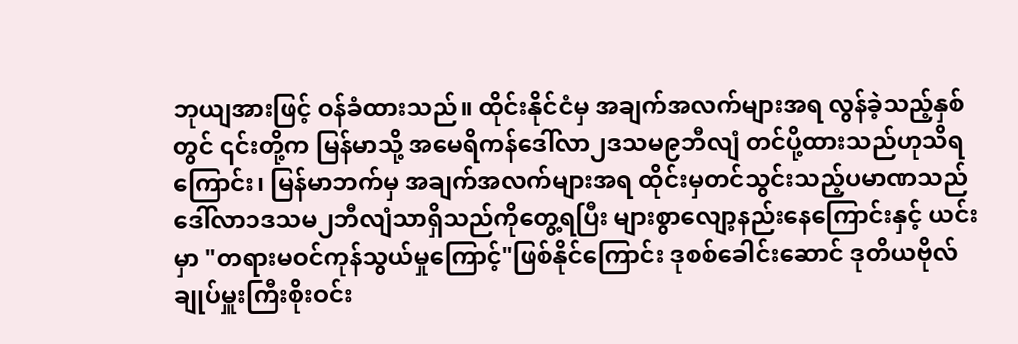ဘုယျအားဖြင့် ဝန်ခံထားသည်။ ထိုင်းနိုင်ငံမှ အချက်အလက်များအရ လွန်ခဲ့သည့်နှစ်တွင် ၎င်းတို့က မြန်မာသို့ အမေရိကန်ဒေါ်လာ၂ဒသမ၉ဘီလျံ တင်ပို့ထားသည်ဟုသိရကြောင်း၊ မြန်မာဘက်မှ အချက်အလက်များအရ ထိုင်းမှတင်သွင်းသည့်ပမာဏသည် ဒေါ်လာ၁ဒသမ၂ဘီလျံသာရှိသည်ကိုတွေ့ရပြီး များစွာလျော့နည်းနေကြောင်းနှင့် ယင်းမှာ "တရားမဝင်ကုန်သွယ်မှုကြောင့်"ဖြစ်နိုင်ကြောင်း ဒုစစ်ခေါင်းဆောင် ဒုတိယဗိုလ်ချုပ်မှူးကြီးစိုးဝင်း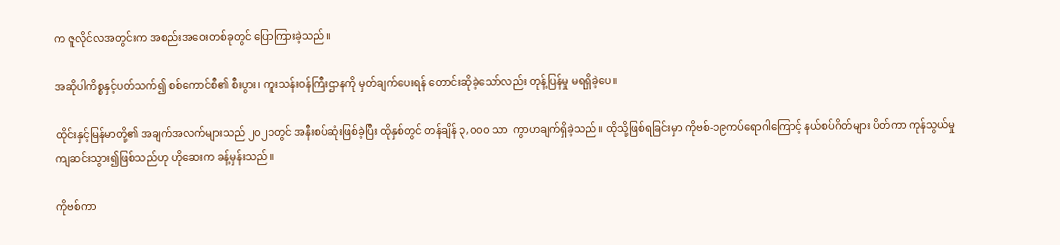က ဇူလိုင်လအတွင်းက အစည်းအဝေးတစ်ခုတွင် ပြောကြားခဲ့သည်။

အဆိုပါကိစ္စနှင့်ပတ်သက်၍ စစ်ကောင်စီ၏ စီးပွား၊ ကူးသန်းဝန်ကြီးဌာနကို မှတ်ချက်ပေးရန် တောင်းဆိုခဲ့သော်လည်း တုန့်ပြန်မှု မရရှိခဲ့ပေ။

ထိုင်းနှင့်မြန်မာတို့၏ အချက်အလက်များသည် ၂၀၂၁တွင် အနီးစပ်ဆုံးဖြစ်ခဲ့ပြီး ထိုနှစ်တွင် တန်ချိန် ၃,၀၀၀ သာ  ကွာဟချက်ရှိခဲ့သည်။ ထိုသို့ဖြစ်ရခြင်းမှာ ကိုဗစ်-၁၉ကပ်ရောဂါကြောင့် နယ်စပ်ဂိတ်များ ပိတ်ကာ ကုန်သွယ်မှုကျဆင်းသွား၍ဖြစ်သည်ဟု ဟိုဆေးက ခန့်မှန်းသည်။

ကိုဗစ်ကာ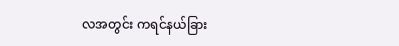လအတွင်း ကရင်နယ်ခြား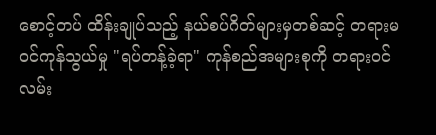စောင့်တပ် ထိန်းချုပ်သည့် နယ်စပ်ဂိတ်များမှတစ်ဆင့် တရားမဝင်ကုန်သွယ်မှု "ရပ်တန့်ခဲ့ရာ" ကုန်စည်အများစုကို တရားဝင်လမ်း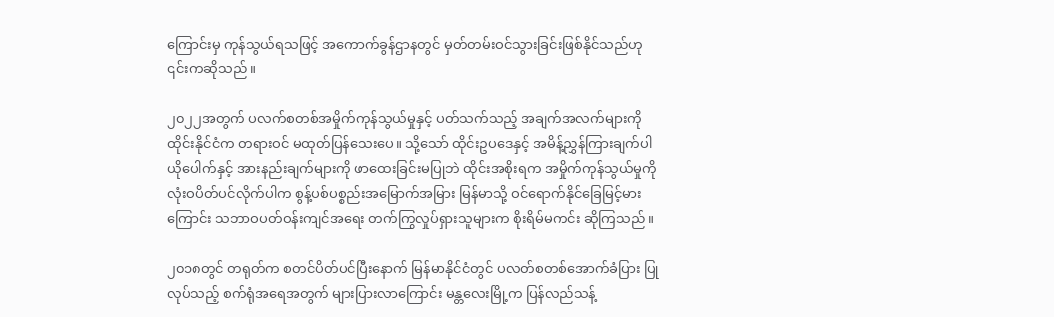ကြောင်းမှ ကုန်သွယ်ရသဖြင့် အကောက်ခွန်ဌာနတွင် မှတ်တမ်းဝင်သွားခြင်းဖြစ်နိုင်သည်ဟု ၎င်းကဆိုသည်။

၂၀၂၂အတွက် ပလက်စတစ်အမှိုက်ကုန်သွယ်မှုနှင့် ပတ်သက်သည့် အချက်အလက်များကို ထိုင်းနိုင်ငံက တရားဝင် မထုတ်ပြန်သေးပေ။ သို့သော် ထိုင်းဥပဒေနှင့် အမိန့်ညွှန်ကြားချက်ပါ ယိုပေါက်နှင့် အားနည်းချက်များကို ဖာထေးခြင်းမပြုဘဲ ထိုင်းအစိုးရက အမှိုက်ကုန်သွယ်မှုကို လုံးဝပိတ်ပင်လိုက်ပါက စွန့်ပစ်ပစ္စည်းအမြောက်အမြား မြန်မာသို့ ဝင်ရောက်နိုင်ခြေမြင့်မားကြောင်း သဘာဝပတ်ဝန်းကျင်အရေး တက်ကြွလှုပ်ရှားသူများက စိုးရိမ်မကင်း ဆိုကြသည်။

၂၀၁၈တွင် တရုတ်က စတင်ပိတ်ပင်ပြီးနောက် မြန်မာနိုင်ငံတွင် ပလတ်စတစ်အောက်ခံပြား ပြုလုပ်သည့် စက်ရုံအရေအတွက် များပြားလာကြောင်း မန္တလေးမြို့က ပြန်လည်သန့်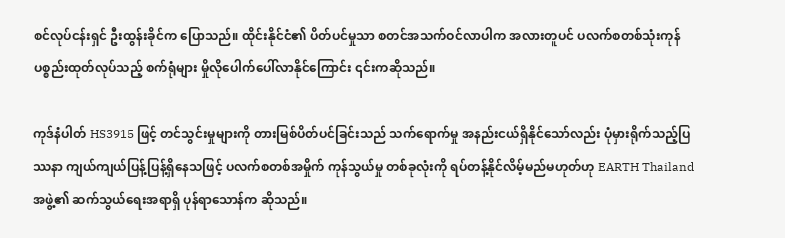စင်လုပ်ငန်းရှင် ဦးထွန်းခိုင်က ပြောသည်။ ထိုင်းနိုင်ငံ၏ ပိတ်ပင်မှုသာ စတင်အသက်ဝင်လာပါက အလားတူပင် ပလက်စတစ်သုံးကုန်ပစ္စည်းထုတ်လုပ်သည့် စက်ရုံများ မှိုလိုပေါက်ပေါ်လာနိုင်ကြောင်း ၎င်းကဆိုသည်။

ကုဒ်နံပါတ် HS3915 ဖြင့် တင်သွင်းမှုများကို တားမြစ်ပိတ်ပင်ခြင်းသည် သက်ရောက်မှု အနည်းငယ်ရှိနိုင်သော်လည်း ပုံမှားရိုက်သည့်ပြဿနာ ကျယ်ကျယ်ပြန့်ပြန့်ရှိနေသဖြင့် ပလက်စတစ်အမှိုက် ကုန်သွယ်မှု တစ်ခုလုံးကို ရပ်တန့်နိုင်လိမ့်မည်မဟုတ်ဟု EARTH Thailand အဖွဲ့၏ ဆက်သွယ်ရေးအရာရှိ ပုန်ရာသောန်က ဆိုသည်။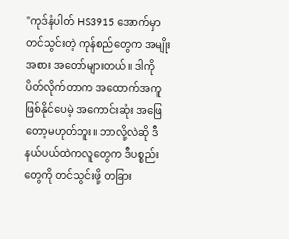"ကုဒ်နံပါတ် HS3915 အောက်မှာ တင်သွင်းတဲ့ ကုန်စည်တွေက အမျိုးအစား အတော်များတယ်။ ဒါကို ပိတ်လိုက်တာက အထောက်အကူဖြစ်နိုင်ပေမဲ့ အကောင်းဆုံး အဖြေတော့မဟုတ်ဘူး။ ဘာလို့လဲဆို ဒီနယ်ပယ်ထဲကလူတွေက ဒီပစ္စည်းတွေကို တင်သွင်းဖို့ တခြား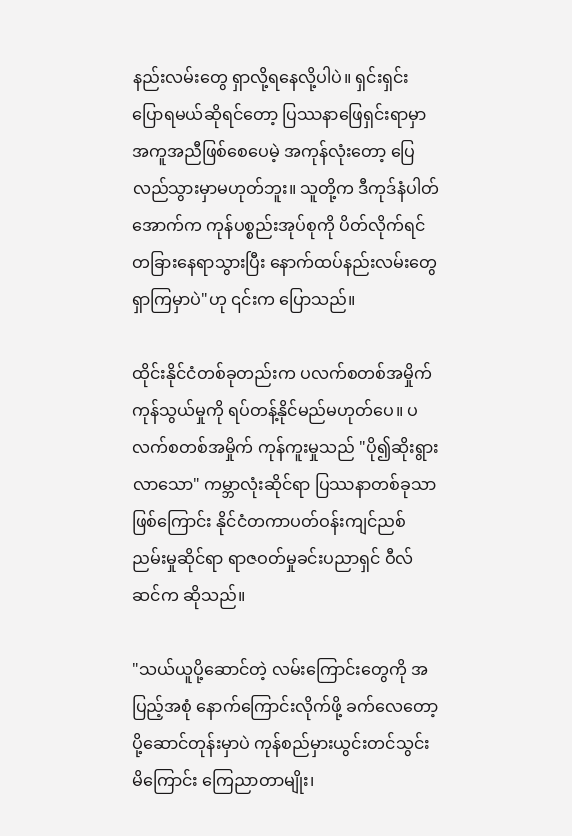နည်းလမ်းတွေ ရှာလို့ရနေလို့ပါပဲ။ ရှင်းရှင်းပြောရမယ်ဆိုရင်တော့ ပြဿနာဖြေရှင်းရာမှာ အကူအညီဖြစ်စေပေမဲ့ အကုန်လုံးတော့ ပြေလည်သွားမှာမဟုတ်ဘူး။ သူတို့က ဒီကုဒ်နံပါတ်အောက်က ကုန်ပစ္စည်းအုပ်စုကို ပိတ်လိုက်ရင် တခြားနေရာသွားပြီး နောက်ထပ်နည်းလမ်းတွေ ရှာကြမှာပဲ"ဟု ၎င်းက ပြောသည်။

ထိုင်းနိုင်ငံတစ်ခုတည်းက ပလက်စတစ်အမှိုက် ကုန်သွယ်မှုကို ရပ်တန့်နိုင်မည်မဟုတ်ပေ။ ပလက်စတစ်အမှိုက် ကုန်ကူးမှုသည် "ပို၍ဆိုးရွားလာသော" ကမ္ဘာလုံးဆိုင်ရာ ပြဿနာတစ်ခုသာဖြစ်ကြောင်း နိုင်ငံတကာပတ်ဝန်းကျင်ညစ်ညမ်းမှုဆိုင်ရာ ရာဇဝတ်မှုခင်းပညာရှင် ဝီလ်ဆင်က ဆိုသည်။

"သယ်ယူပို့ဆောင်တဲ့ လမ်းကြောင်းတွေကို အပြည့်အစုံ နောက်ကြောင်းလိုက်ဖို့ ခက်လေတော့ ပို့ဆောင်တုန်းမှာပဲ ကုန်စည်မှားယွင်းတင်သွင်းမိကြောင်း ကြေညာတာမျိုး၊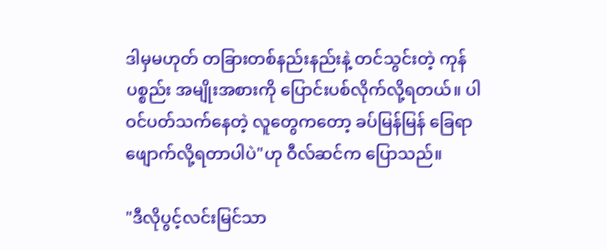ဒါမှမဟုတ် တခြားတစ်နည်းနည်းနဲ့ တင်သွင်းတဲ့ ကုန်ပစ္စည်း အမျိုးအစားကို ပြောင်းပစ်လိုက်လို့ရတယ်။ ပါဝင်ပတ်သက်နေတဲ့ လူတွေကတော့ ခပ်မြန်မြန် ခြေရာဖျောက်လို့ရတာပါပဲ"ဟု ဝီလ်ဆင်က ပြောသည်။

"ဒီလိုပွင့်လင်းမြင်သာ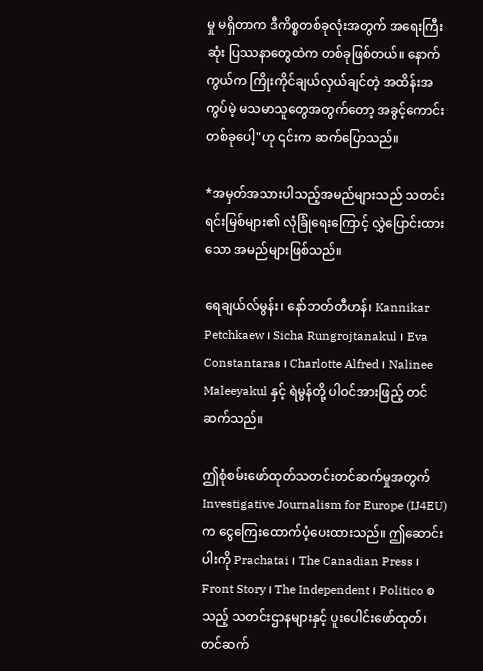မှု မရှိတာက ဒီကိစ္စတစ်ခုလုံးအတွက် အရေးကြီးဆုံး ပြဿနာတွေထဲက တစ်ခုဖြစ်တယ်။ နောက်ကွယ်က ကြိုးကိုင်ချယ်လှယ်ချင်တဲ့ အထိန်းအကွပ်မဲ့ မသမာသူတွေအတွက်တော့ အခွင့်ကောင်းတစ်ခုပေါ့"ဟု ၎င်းက ဆက်ပြောသည်။

*အမှတ်အသားပါသည့်အမည်များသည် သတင်းရင်းမြစ်များ၏ လုံခြုံရေးကြောင့် လွှဲပြောင်းထားသော အမည်များဖြစ်သည်။

ရေချယ်လ်မွန်း၊ နော်ဘတ်တီဟန်၊ Kannikar Petchkaew ၊ Sicha Rungrojtanakul ၊ Eva Constantaras ၊ Charlotte Alfred ၊ Nalinee Maleeyakul နှင့် ရဲမွန်တို့ ပါဝင်အားဖြည့် တင်ဆက်သည်။

ဤစုံစမ်းဖော်ထုတ်သတင်းတင်ဆက်မှုအတွက် Investigative Journalism for Europe (IJ4EU)က ငွေကြေးထောက်ပံ့ပေးထားသည်။ ဤဆောင်းပါးကို Prachatai ၊ The Canadian Press ၊ Front Story ၊ The Independent ၊ Politico စသည့် သတင်းဌာနများနှင့် ပူးပေါင်းဖော်ထုတ်၊ တင်ဆက်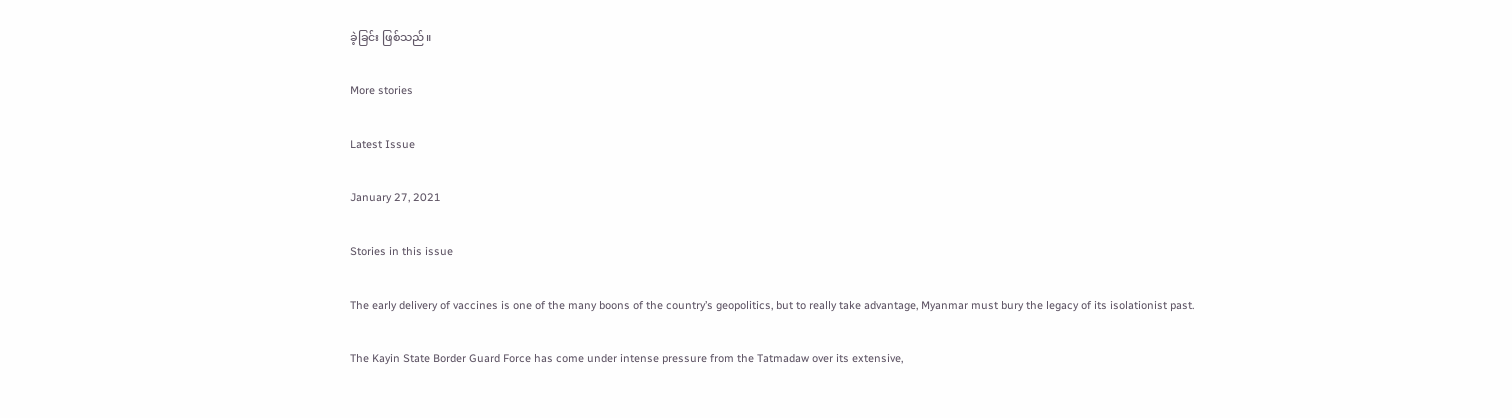ခဲ့ခြင်း ဖြစ်သည်။

More stories

Latest Issue

January 27, 2021

Stories in this issue

The early delivery of vaccines is one of the many boons of the country’s geopolitics, but to really take advantage, Myanmar must bury the legacy of its isolationist past.

The Kayin State Border Guard Force has come under intense pressure from the Tatmadaw over its extensive,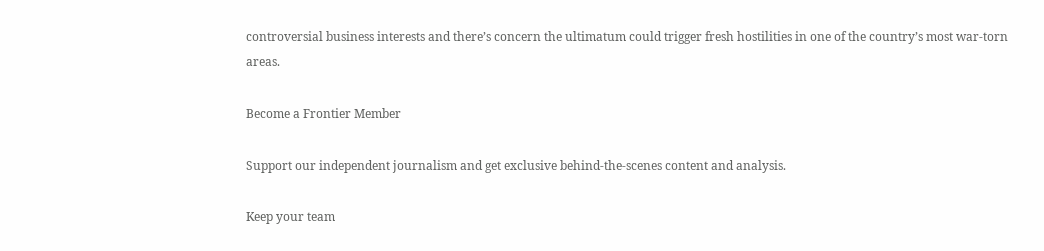controversial business interests and there’s concern the ultimatum could trigger fresh hostilities in one of the country’s most war-torn areas.

Become a Frontier Member

Support our independent journalism and get exclusive behind-the-scenes content and analysis.

Keep your team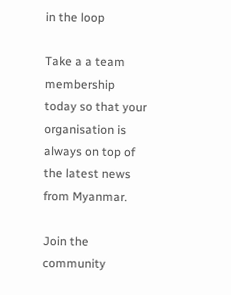in the loop

Take a a team membership today so that your organisation is always on top of the latest news from Myanmar.

Join the community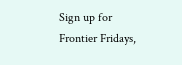Sign up for Frontier Fridays,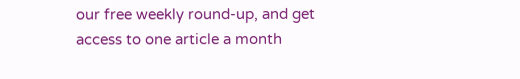our free weekly round-up, and get access to one article a month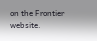on the Frontier website.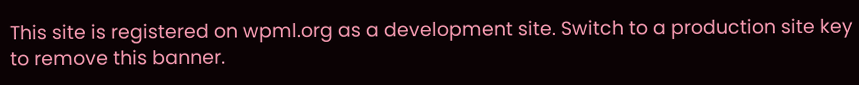This site is registered on wpml.org as a development site. Switch to a production site key to remove this banner.